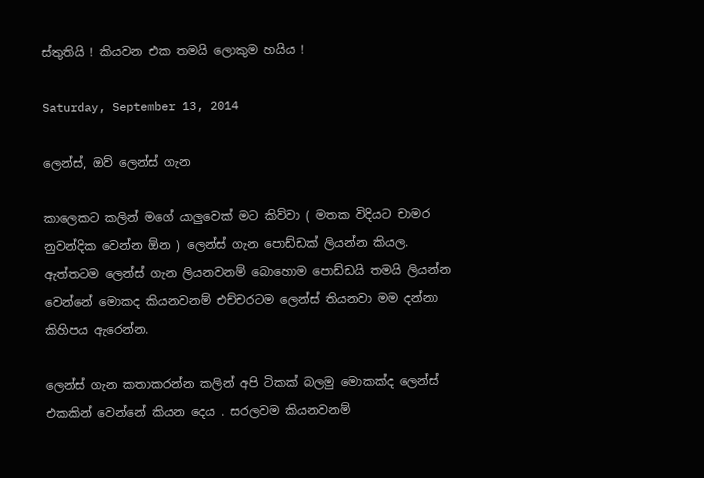ස්තුතියි ! කියවන එක තමයි ලොකුම හයිය !

Saturday, September 13, 2014

ලෙන්ස්, ඔව් ලෙන්ස් ගැන

කාලෙකට කලින් මගේ යාලුවෙක් මට කිව්වා ( මතක විදියට චාමර නුවන්දික වෙන්න ඕන ) ලෙන්ස් ගැන පොඩ්ඩක් ලියන්න කියල. ඇත්තටම ලෙන්ස් ගැන ලියනවනම් බොහොම පොඩ්ඩයි තමයි ලියන්න වෙන්නේ මොකද කියනවනම් එච්චරටම ලෙන්ස් තියනවා මම දන්නා කිහිපය ඇරෙන්න.

ලෙන්ස් ගැන කතාකරන්න කලින් අපි ටිකක් බලමු මොකක්ද ලෙන්ස් එකකින් වෙන්නේ කියන දෙය . සරලවම කියනවනම්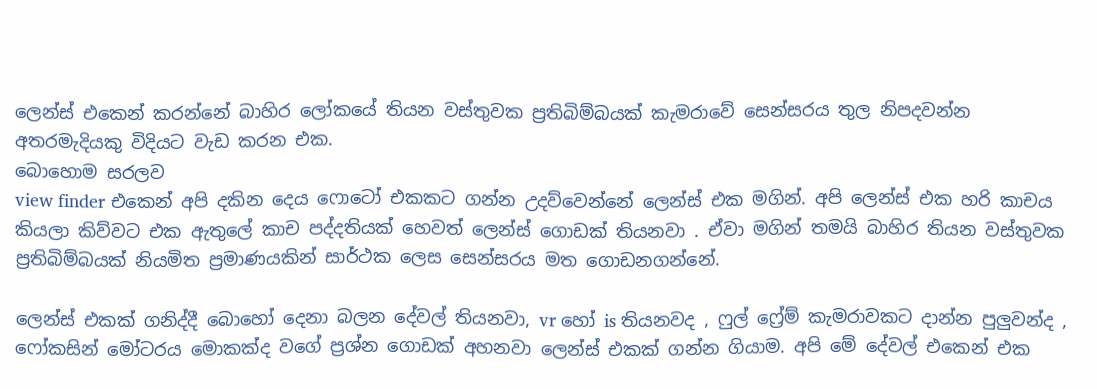ලෙන්ස් එකෙන් කරන්නේ බාහිර ලෝකයේ තියන වස්තුවක ප්‍රතිබිම්බයක් කැමරාවේ සෙන්සරය තුල නිපදවන්න අතරමැදියකු විදියට වැඩ කරන එක.
බොහොම සරලව
view finder එකෙන් අපි දකින දෙය ෆොටෝ එකකට ගන්න උදව්වෙන්නේ ලෙන්ස් එක මගින්. අපි ලෙන්ස් එක හරි කාචය කියලා කිව්වට එක ඇතුලේ කාච පද්දතියක් හෙවත් ලෙන්ස් ගොඩක් තියනවා . ඒවා මගින් තමයි බාහිර තියන වස්තුවක ප්‍රතිබිම්බයක් නියමිත ප්‍රමාණයකින් සාර්ථක ලෙස සෙන්සරය මත ගොඩනගන්නේ.

ලෙන්ස් එකක් ගනිද්දී බොහෝ දෙනා බලන දේවල් තියනවා, vr හෝ is තියනවද , ෆුල් ෆ්‍රේම් කැමරාවකට දාන්න පුලුවන්ද , ෆෝකසින් මෝටරය මොකක්ද වගේ ප්‍රශ්න ගොඩක් අහනවා ලෙන්ස් එකක් ගන්න ගියාම. අපි මේ දේවල් එකෙන් එක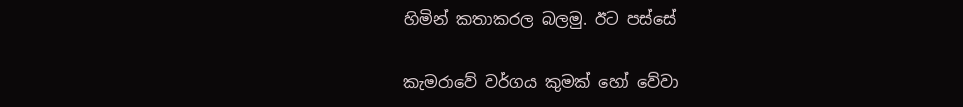හිමින් කතාකරල බලමු. ඊට පස්සේ

කැමරාවේ වර්ගය කුමක් හෝ වේවා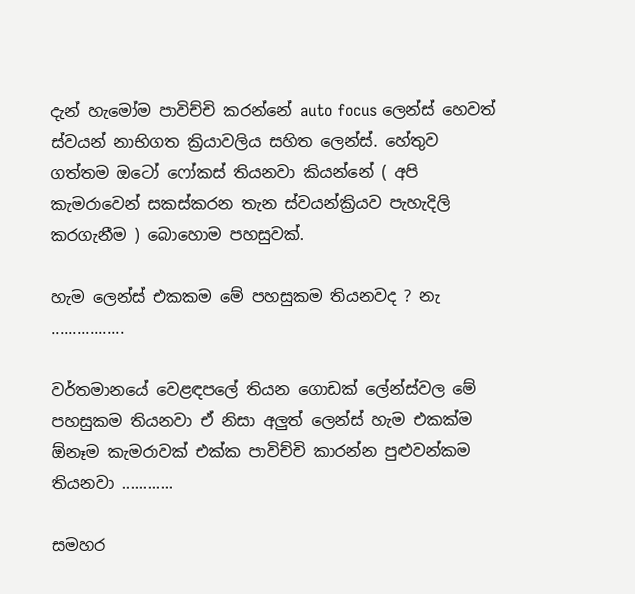දැන් හැමෝම පාවිච්චි කරන්නේ auto focus ලෙන්ස් හෙවත් ස්වයන් නාභිගත ක්‍රියාවලිය සහිත ලෙන්ස්. හේතුව ගත්තම ඔටෝ ෆෝකස් තියනවා කියන්නේ ( අපි කැමරාවෙන් සකස්කරන තැන ස්වයන්ක්‍රියව පැහැදිලි කරගැනීම ) බොහොම පහසුවක්.

හැම ලෙන්ස් එකකම මේ පහසුකම තියනවද ? නැ .................

වර්තමානයේ වෙළඳපලේ තියන ගොඩක් ලේන්ස්වල මේ පහසුකම තියනවා ඒ නිසා අලුත් ලෙන්ස් හැම එකක්ම ඕනෑම කැමරාවක් එක්ක පාවිච්චි කාරන්න පුළුවන්කම තියනවා ............

සමහර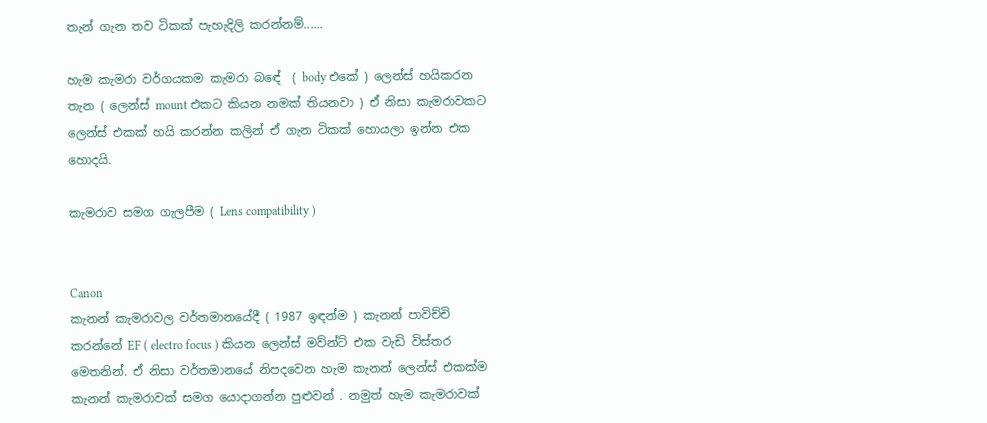තැන් ගැන තව ටිකක් පැහැදිලි කරන්නම්......

හැම කැමරා වර්ගයකම කැමරා බඳේ  ( body එකේ ) ලෙන්ස් හයිකරන තැන ( ලෙන්ස් mount එකට කියන නමක් තියනවා ) ඒ නිසා කැමරාවකට ලෙන්ස් එකක් හයි කරන්න කලින් ඒ ගැන ටිකක් හොයලා ඉන්න එක හොදයි.

කැමරාව සමග ගැලපීම ( Lens compatibility )


Canon
කැනන් කැමරාවල වර්තමානයේදී ( 1987 ඉඳන්ම ) කැනන් පාවිච්චි කරන්නේ EF ( electro focus ) කියන ලෙන්ස් මව්න්ට් එක වැඩි විස්තර මෙතනින්. ඒ නිසා වර්තමානයේ නිපදවෙන හැම කැනන් ලෙන්ස් එකක්ම කැනන් කැමරාවක් සමග යොදාගන්න පුළුවන් . නමුත් හැම කැමරාවක්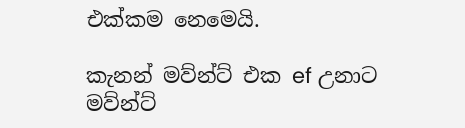එක්කම නෙමෙයි.

කැනන් මව්න්ට් එක ef උනාට මව්න්ට්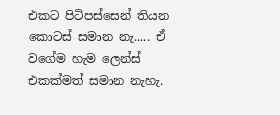එකට පිටිපස්සෙන් තියන කොටස් සමාන නැ..... ඒ වගේම හැම ලෙන්ස් එකක්මත් සමාන නැහැ.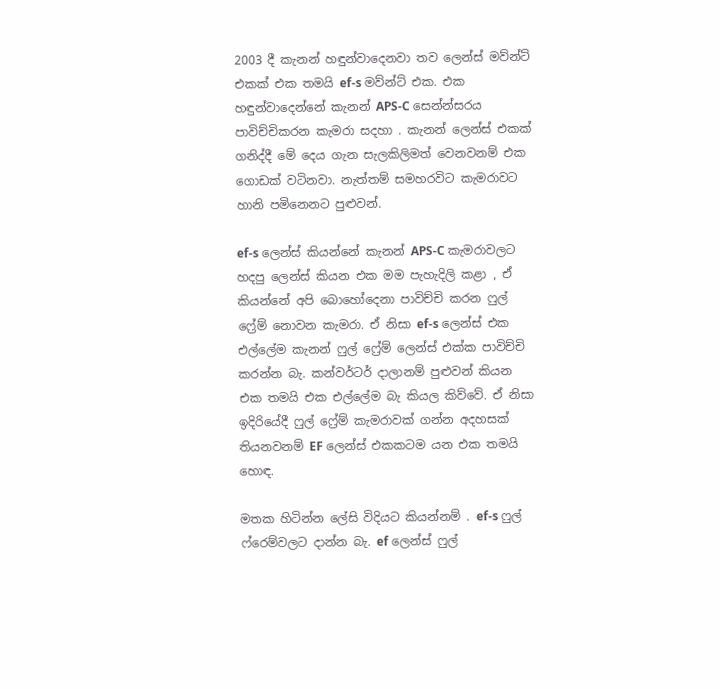2003 දී කැනන් හඳුන්වාදෙනවා තව ලෙන්ස් මව්න්ට් එකක් එක තමයි ef-s මව්න්ට් එක. එක හඳුන්වාදෙන්නේ කැනන් APS-C සෙන්න්සරය පාවිච්චිකරන කැමරා සදහා . කැනන් ලෙන්ස් එකක් ගනිද්දී මේ දෙය ගැන සැලකිලිමත් වෙනවනම් එක ගොඩක් වටිනවා. නැත්තම් සමහරවිට කැමරාවට හානි පමිනෙනට පුළුවන්.

ef-s ලෙන්ස් කියන්නේ කැනන් APS-C කැමරාවලට හදපු ලෙන්ස් කියන එක මම පැහැදිලි කළා , ඒ කියන්නේ අපි බොහෝදෙනා පාවිච්චි කරන ෆුල් ෆ්‍රේම් නොවන කැමරා. ඒ නිසා ef-s ලෙන්ස් එක එල්ලේම කැනන් ෆුල් ෆ්‍රේම් ලෙන්ස් එක්ක පාවිච්චි කරන්න බැ. කන්වර්ටර් දාලානම් පුළුවන් කියන එක තමයි එක එල්ලේම බැ කියල කිව්වේ. ඒ නිසා ඉදිරියේදී ෆුල් ෆ්‍රේම් කැමරාවක් ගන්න අදහසක් තියනවනම් EF ලෙන්ස් එකකටම යන එක තමයි හොඳ.

මතක හිටින්න ලේසි විදියට කියන්නම් . ef-s ෆුල් ෆ්රෙම්වලට දාන්න බැ. ef ලෙන්ස් ෆුල්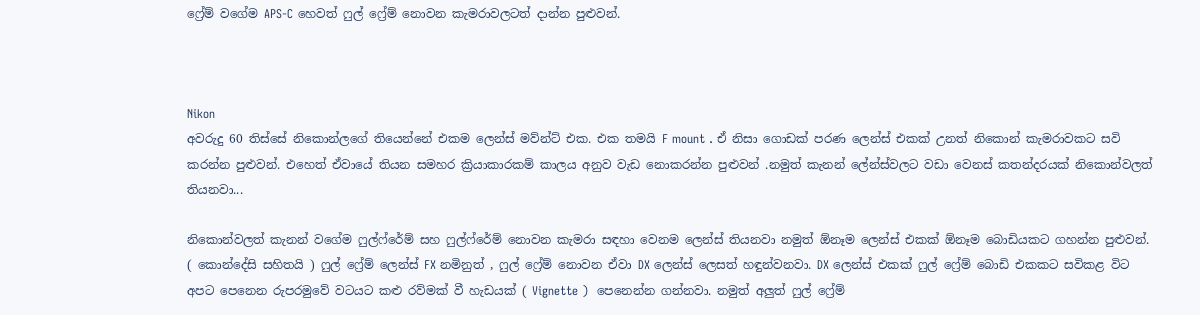ෆ්‍රේම් වගේම APS-C හෙවත් ෆුල් ෆ්‍රේම් නොවන කැමරාවලටත් දාන්න පුළුවන්.



Nikon
අවරුදු 60 තිස්සේ නිකොන්ලගේ තියෙන්නේ එකම ලෙන්ස් මව්න්ට් එක. එක තමයි F mount . ඒ නිසා ගොඩක් පරණ ලෙන්ස් එකක් උනත් නිකොන් කැමරාවකට සවි කරන්න පුළුවන්. එහෙත් ඒවායේ තියන සමහර ක්‍රියාකාරකම් කාලය අනුව වැඩ නොකරන්න පුළුවන් .නමුත් කැනන් ලේන්ස්වලට වඩා වෙනස් කතන්දරයක් නිකොන්වලත් තියනවා...

නිකොන්වලත් කැනන් වගේම ෆුල්ෆ්රේම් සහ ෆුල්ෆ්රේම් නොවන කැමරා සඳහා වෙනම ලෙන්ස් තියනවා නමුත් ඕනෑම ලෙන්ස් එකක් ඕනෑම බොඩියකට ගහන්න පුළුවන්. ( කොන්දේසි සහිතයි ) ෆුල් ෆ්‍රේම් ලෙන්ස් FX නමිනුත් , ෆුල් ෆ්‍රේම් නොවන ඒවා DX ලෙන්ස් ලෙසත් හඳුන්වනවා. DX ලෙන්ස් එකක් ෆුල් ෆ්‍රේම් බොඩි එකකට සවිකළ විට අපට පෙනෙන රුපරමුවේ වටයට කළු රව්මක් වී හැඩයක් ( Vignette )  පෙනෙන්න ගන්නවා. නමුත් අලුත් ෆුල් ෆ්‍රේම්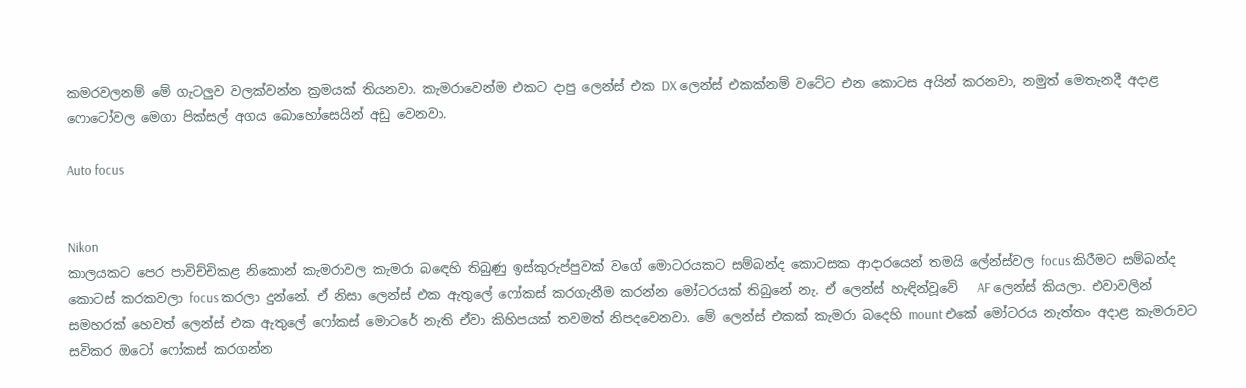කමරවලනම් මේ ගැටලුව වලක්වන්න ක්‍රමයක් තියනවා. කැමරාවෙන්ම එකට දාපු ලෙන්ස් එක DX ලෙන්ස් එකක්නම් වටේට එන කොටස අයින් කරනවා, නමුත් මෙතැනදී අදාළ ෆොටෝවල මෙගා පික්සල් අගය බොහෝසෙයින් අඩු වෙනවා.

Auto focus


Nikon
කාලයකට පෙර පාවිච්චිකළ නිකොන් කැමරාවල කැමරා බඳෙහි තිබුණු ඉස්කුරුප්පුවක් වගේ මොටරයකට සම්බන්ද කොටසක ආදාරයෙන් තමයි ලේන්ස්වල focus කිරීමට සම්බන්ද කොටස් කරකවලා focus කරලා දුන්නේ. ඒ නිසා ලෙන්ස් එක ඇතුලේ ෆෝකස් කරගැනීම කරන්න මෝටරයක් තිබුනේ නැ. ඒ ලෙන්ස් හැඳින්වූවේ   AF ලෙන්ස් කියලා. එවාවලින් සමහරක් හෙවත් ලෙන්ස් එක ඇතුලේ ෆෝකස් මොටරේ නැති ඒවා කිහිපයක් තවමත් නිපදවෙනවා. මේ ලෙන්ස් එකක් කැමරා බදෙහි mount එකේ මෝටරය නැත්තං අදාළ කැමරාවට සවිකර ඔටෝ ෆෝකස් කරගන්න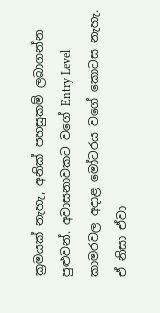ක්‍රමයක් නැහැ, අනික් පහසුකම් ලබාගන්න පුළුවන්. අවාසනාවකට වගේ Entry Level කාමරවල අදාළ මෝටරය වගේ කොටස නැහැ. ඒ නිසා ඒවා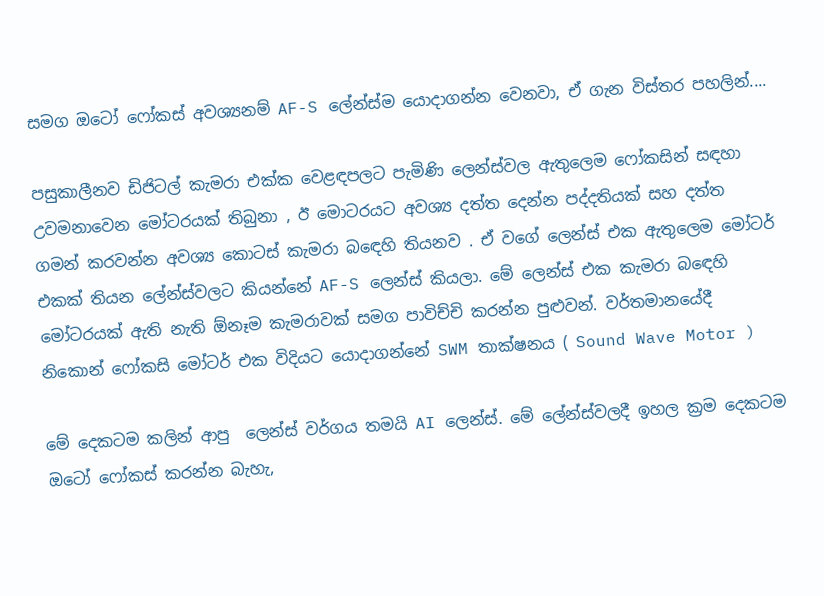සමග ඔටෝ ෆෝකස් අවශ්‍යනම් AF-S ලේන්ස්ම යොදාගන්න වෙනවා, ඒ ගැන විස්තර පහලින්....

පසුකාලීනව ඩිජිටල් කැමරා එක්ක වෙළඳපලට පැමිණි ලෙන්ස්වල ඇතුලෙම ෆෝකසින් සඳහා උවමනාවෙන මෝටරයක් තිබුනා , ඊ මොටරයට අවශ්‍ය දත්ත දෙන්න පද්දතියක් සහ දත්ත ගමන් කරවන්න අවශ්‍ය කොටස් කැමරා බඳෙහි තියනව . ඒ වගේ ලෙන්ස් එක ඇතුලෙම මෝටර් එකක් තියන ලේන්ස්වලට කියන්නේ AF-S ලෙන්ස් කියලා. මේ ලෙන්ස් එක කැමරා බඳෙහි මෝටරයක් ඇති නැති ඕනෑම කැමරාවක් සමග පාවිච්චි කරන්න පුළුවන්. වර්තමානයේදී නිකොන් ෆෝකසි මෝටර් එක විදියට යොදාගන්නේ SWM තාක්ෂනය ( Sound Wave Motor )

මේ දෙකටම කලින් ආපු  ලෙන්ස් වර්ගය තමයි AI ලෙන්ස්. මේ ලේන්ස්වලදී ඉහල ක්‍රම දෙකටම ඔටෝ ෆෝකස් කරන්න බැහැ,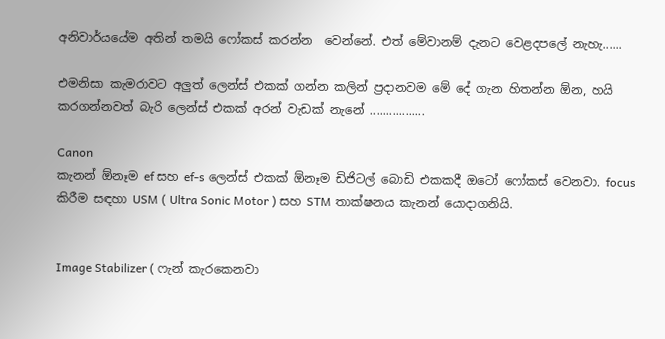අනිවාර්යයේම අතින් තමයි ෆෝකස් කරන්න  වෙන්නේ. එත් මේවානම් දැනට වෙළදපලේ නැහැ......

එමනිසා කැමරාවට අලුත් ලෙන්ස් එකක් ගන්න කලින් ප්‍රදානවම මේ දේ ගැන හිතන්න ඕන, හයි කරගන්නවත් බැරි ලෙන්ස් එකක් අරන් වැඩක් නැනේ .................

Canon
කැනන් ඕනෑම ef සහ ef-s ලෙන්ස් එකක් ඕනෑම ඩිජිටල් බොඩි එකකදී ඔටෝ ෆෝකස් වෙනවා. focus කිරීම සඳහා USM ( Ultra Sonic Motor ) සහ STM තාක්ෂනය කැනන් යොදාගනියි.


Image Stabilizer ( ෆැන් කැරකෙනවා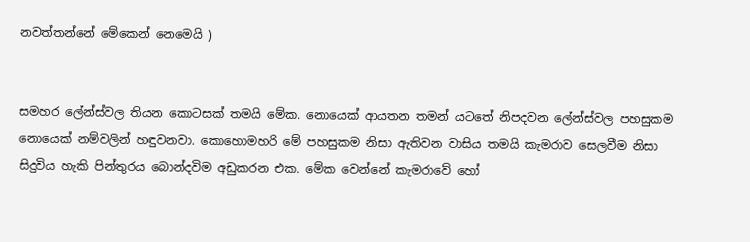නවත්තන්නේ මේකෙන් නෙමෙයි )


සමහර ලේන්ස්වල තියන කොටසක් තමයි මේක. නොයෙක් ආයතන තමන් යටතේ නිපදවන ලේන්ස්වල පහසුකම නොයෙක් නම්වලින් හඳුවනවා. කොහොමහරි මේ පහසුකම නිසා ඇතිවන වාසිය තමයි කැමරාව සෙලවීම නිසා සිදුවිය හැකි පින්තුරය බොන්දවිම අඩුකරන එක. මේක වෙන්නේ කැමරාවේ හෝ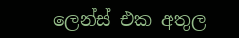ලෙන්ස් එක අතුල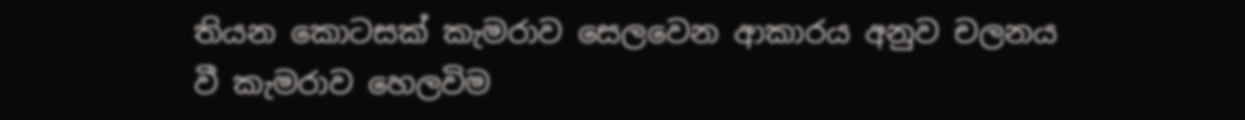තියන කොටසක් කැමරාව සෙලවෙන ආකාරය අනුව චලනය වී කැමරාව හෙලවිම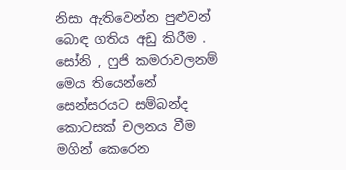නිසා ඇතිවෙන්න පුළුවන් බොඳ ගතිය අඩු කිරීම . සෝනි , ෆුජි කමරාවලනම් මෙය තියෙන්නේ සෙන්සරයට සම්බන්ද කොටසක් චලනය වීම මගින් කෙරෙන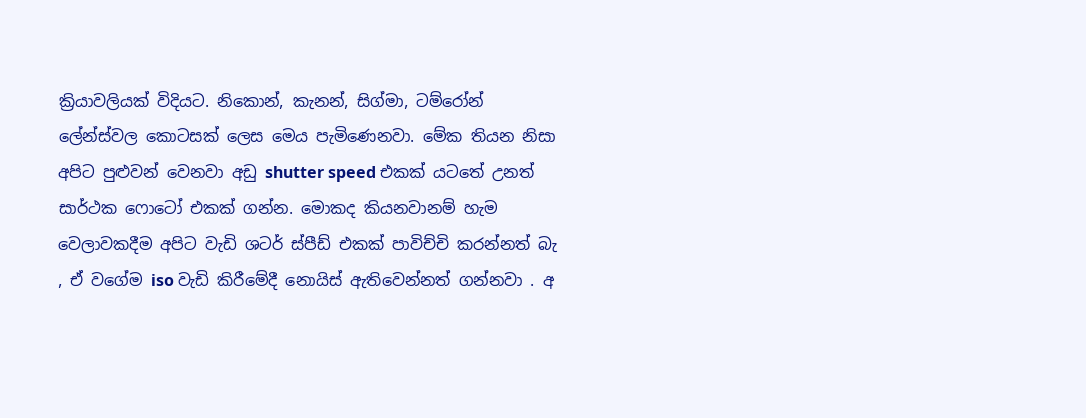ක්‍රියාවලියක් විදියට. නිකොන්, කැනන්, සිග්මා, ටම්රෝන් ලේන්ස්වල කොටසක් ලෙස මෙය පැමිණෙනවා. මේක තියන නිසා අපිට පුළුවන් වෙනවා අඩු shutter speed එකක් යටතේ උනත් සාර්ථක ෆොටෝ එකක් ගන්න. මොකද කියනවානම් හැම වෙලාවකදීම අපිට වැඩි ශටර් ස්පීඩ් එකක් පාවිච්චි කරන්නත් බැ , ඒ වගේම iso වැඩි කිරීමේදී නොයිස් ඇතිවෙන්නත් ගන්නවා . අ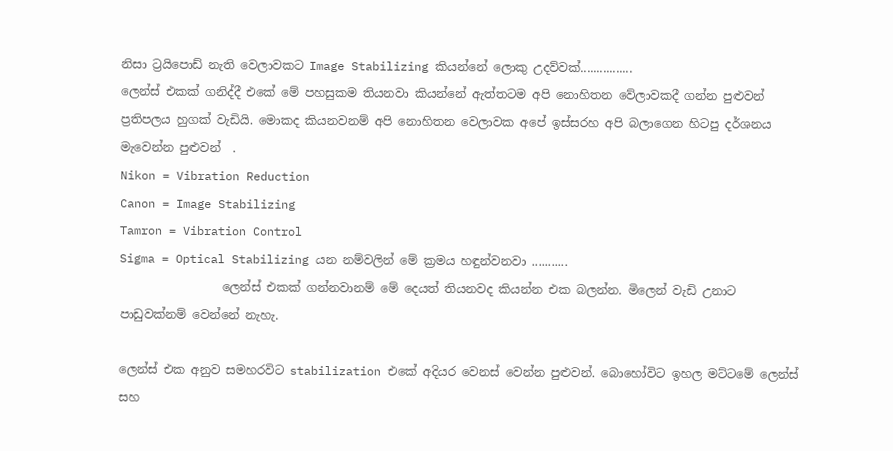නිසා ට්‍රයිපොඩ් නැති වෙලාවකට Image Stabilizing කියන්නේ ලොකු උදව්වක්................
ලෙන්ස් එකක් ගනිද්දී එකේ මේ පහසුකම තියනවා කියන්නේ ඇත්තටම අපි නොහිතන වේලාවකදී ගන්න පුළුවන් ප්‍රතිපලය හුගක් වැඩියි. මොකද කියනවනම් අපි නොහිතන වෙලාවක අපේ ඉස්සරහ අපි බලාගෙන හිටපු දර්ශනය මැවෙන්න පුළුවන්  .
Nikon = Vibration Reduction
Canon = Image Stabilizing
Tamron = Vibration Control
Sigma = Optical Stabilizing යන නම්වලින් මේ ක්‍රමය හඳුන්වනවා ...........
                 ලෙන්ස් එකක් ගන්නවානම් මේ දෙයත් තියනවද කියන්න එක බලන්න. මිලෙන් වැඩි උනාට පාඩුවක්නම් වෙන්නේ නැහැ.

ලෙන්ස් එක අනුව සමහරවිට stabilization එකේ අදියර වෙනස් වෙන්න පුළුවන්. බොහෝවිට ඉහල මට්ටමේ ලෙන්ස් සහ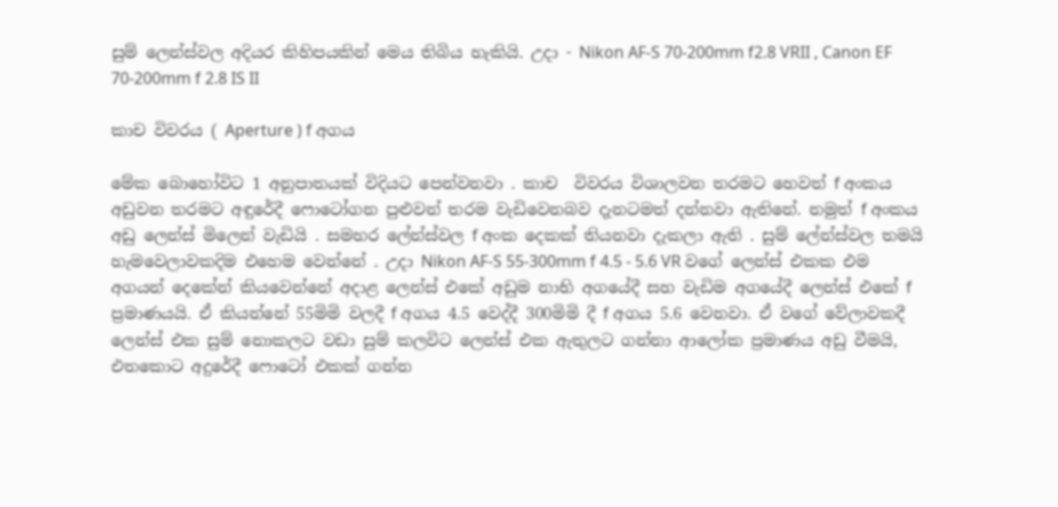සුම් ලෙන්ස්වල අදියර කිහිපයකින් මෙය තිබිය හැකියි. උදා - Nikon AF-S 70-200mm f2.8 VRII , Canon EF 70-200mm f 2.8 IS II

කාච විවරය ( Aperture ) f අගය

මේක බොහෝවිට 1 අනුපාතයක් විදියට පෙන්වනවා . කාච  විවරය විශාලවන තරමට හෙවත් f අංකය අඩුවන තරමට අඳුරේදී ෆොටෝගන පුළුවන් තරම වැඩිවෙනබව දැනටමත් දන්නවා ඇතිනේ. නමුත් f අංකය අඩු ලෙන්ස් මිලෙන් වැඩියි . සමහර ලේන්ස්වල f අංක දෙකක් තියනවා දැකලා ඇති . සුම් ලේන්ස්වල තමයි හැමවෙලාවකදිම එහෙම වෙන්නේ . උදා Nikon AF-S 55-300mm f 4.5 - 5.6 VR වගේ ලෙන්ස් එකක එම අගයන් දෙකේන් කියවෙන්නේ අදාළ ලෙන්ස් එකේ අඩුම නාභි අගයේදී සහ වැඩිම අගයේදී ලෙන්ස් එකේ f ප්‍රමාණයයි. ඒ කියන්නේ 55මිමි වලදී f අගය 4.5 වෙද්දී 300මිමි දී f අගය 5.6 වෙනවා. ඒ වගේ වේලාවකදී ලෙන්ස් එක සුම් නොකලට වඩා සුම් කලවිට ලෙන්ස් එක ඇතුලට ගන්නා ආලෝක ප්‍රමාණය අඩු වීමයි, එතකොට අදුරේදී ෆොටෝ එකක් ගන්න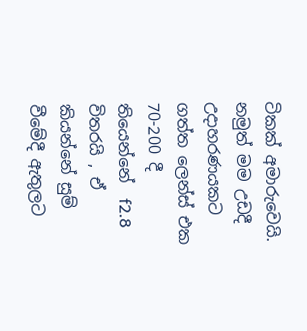ටිකක් අමාරුවෙයි. නමුත් මම උඩදී උදාහරණයකට ගත්ත ලෙන්ස් එක 70-200 දී තියෙන්නේ  f2.8 විතරයි , ඒ කියන්නේ සුම් වීමේදී ඇතුලට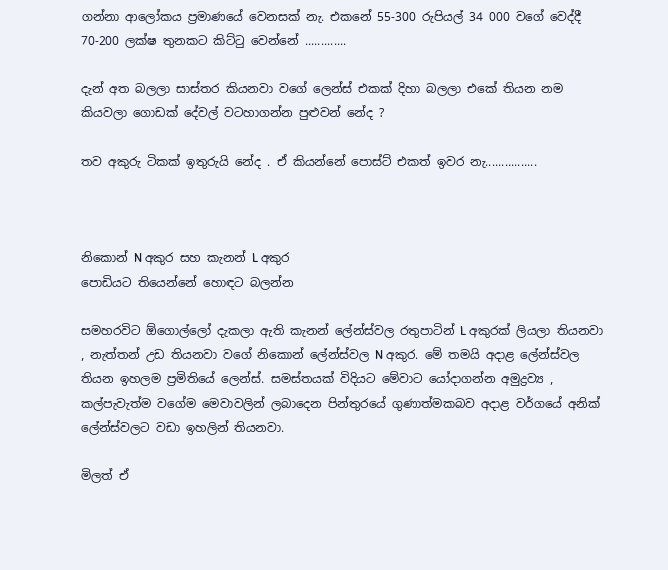ගන්නා ආලෝකය ප්‍රමාණයේ වෙනසක් නැ. එකනේ 55-300 රුපියල් 34 000 වගේ වෙද්දී 70-200 ලක්ෂ තුනකට කිට්ටු වෙන්නේ .............

දැන් අත බලලා සාස්තර කියනවා වගේ ලෙන්ස් එකක් දිහා බලලා එකේ තියන නම කියවලා ගොඩක් දේවල් වටහාගන්න පුළුවන් නේද ?

තව අකුරු ටිකක් ඉතුරුයි නේද . ඒ කියන්නේ පොස්ට් එකත් ඉවර නැ................



නිකොන් N අකුර සහ කැනන් L අකුර
පොඩියට තියෙන්නේ හොඳට බලන්න

සමහරවිට ඕගොල්ලෝ දැකලා ඇති කැනන් ලේන්ස්වල රතුපාටින් L අකුරක් ලියලා තියනවා , නැත්තන් උඩ තියනවා වගේ නිකොන් ලේන්ස්වල N අකුර. මේ තමයි අදාළ ලේන්ස්වල තියන ඉහලම ප්‍රමිතියේ ලෙන්ස්. සමස්තයක් විදියට මේවාට යෝදාගන්න අමුද්‍රව්‍ය , කල්පැවැත්ම වගේම මෙවාවලින් ලබාදෙන පින්තුරයේ ගුණාත්මකබව අදාළ වර්ගයේ අනික් ලේන්ස්වලට වඩා ඉහලින් තියනවා.

මිලත් ඒ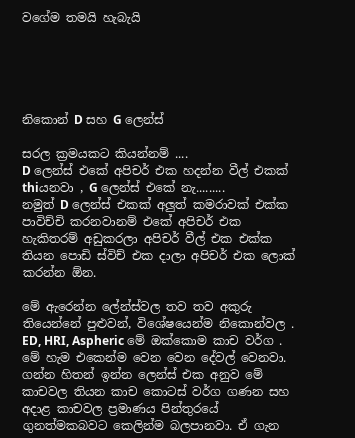වගේම තමයි හැබැයි





නිකොන් D සහ G ලෙන්ස්

සරල ක්‍රමයකට කියන්නම් ....
D ලෙන්ස් එකේ අපිචර් එක හදන්න වීල් එකක් thiයනවා , G ලෙන්ස් එකේ නැ.........
නමුත් D ලෙන්ස් එකක් අලුත් කමරාවක් එක්ක පාවිච්චි කරනවානම් එකේ අපිචර් එක හැකිතරම් අඩුකරලා අපිචර් වීල් එක එක්ක තියන පොඩි ස්විච් එක දාලා අපිචර් එක ලොක් කරන්න ඕන.

මේ ඇරෙන්න ලේන්ස්වල තව තව අකුරු තියෙන්නේ පුළුවන්, විශේෂයෙන්ම නිකොන්වල . ED, HRI, Aspheric මේ ඔක්කොම කාච වර්ග . මේ හැම එකෙන්ම වෙන වෙන දේවල් වෙනවා. ගන්න හිතන් ඉන්න ලෙන්ස් එක අනුව මේ කාචවල තියන කාච කොටස් වර්ග ගණන සහ අදාළ කාචවල ප්‍රමාණය පින්තුරයේ ගුනත්මකබවට කෙලින්ම බලපානවා. ඒ ගැන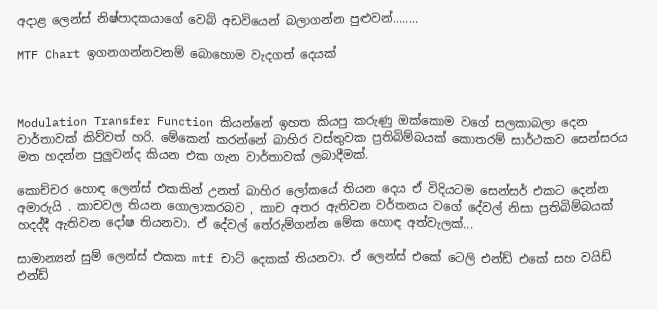අදාළ ලෙන්ස් නිෂ්පාදකයාගේ වෙබ් අඩවියෙන් බලාගන්න පුළුවන්........

MTF Chart ඉගනගන්නවනම් බොහොම වැදගත් දෙයක්



Modulation Transfer Function කියන්නේ ඉහත කියපු කරුණු ඔක්කොම වගේ සලකාබලා දෙන වාර්තාවක් කිව්වත් හරි. මේකෙන් කරන්නේ බාහිර වස්තුවක ප්‍රතිබිම්බයක් කොතරම් සාර්ථකව සෙන්සරය මත හදන්න පුලුවන්ද කියන එක ගැන වාර්තාවක් ලබාදීමක්.

කොච්චර හොඳ ලෙන්ස් එකකින් උනත් බාහිර ලෝකයේ තියන දෙය ඒ විදියටම සෙන්සර් එකට දෙන්න අමාරුයි . කාචවල තියන ගොලාකරබව , කාච අතර ඇතිවන වර්තනය වගේ දේවල් නිසා ප්‍රතිබිම්බයක් හදද්දී ඇතිවන දෝෂ තියනවා. ඒ දේවල් තේරුම්ගන්න මේක හොඳ අත්වැලක්...

සාමාන්‍යන් සුම් ලෙන්ස් එකක mtf චාට් දෙකක් තියනවා. ඒ ලෙන්ස් එකේ ටෙලි එන්ඩ් එකේ සහ වයිඩ් එන්ඩ්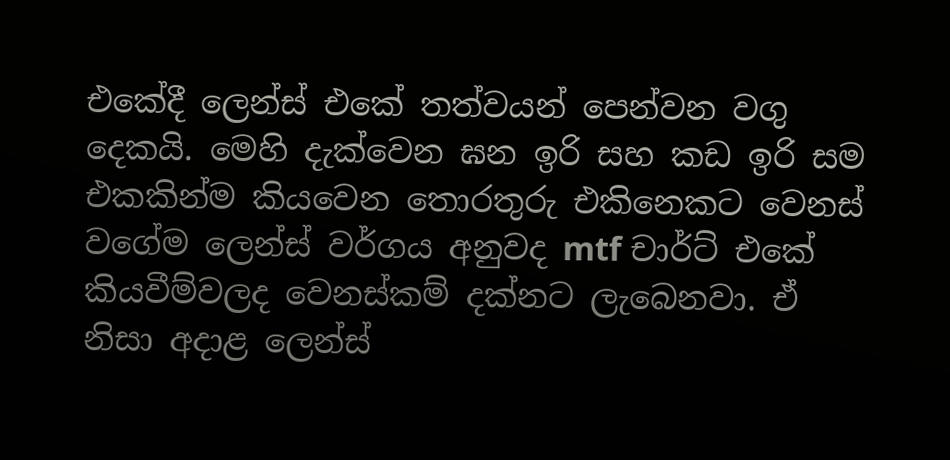එකේදී ලෙන්ස් එකේ තත්වයන් පෙන්වන වගු දෙකයි. මෙහි දැක්වෙන ඝන ඉරි සහ කඩ ඉරි සම එකකින්ම කියවෙන තොරතුරු එකිනෙකට වෙනස් වගේම ලෙන්ස් වර්ගය අනුවද mtf චාර්ට් එකේ කියවීම්වලද වෙනස්කම් දක්නට ලැබෙනවා. ඒ නිසා අදාළ ලෙන්ස්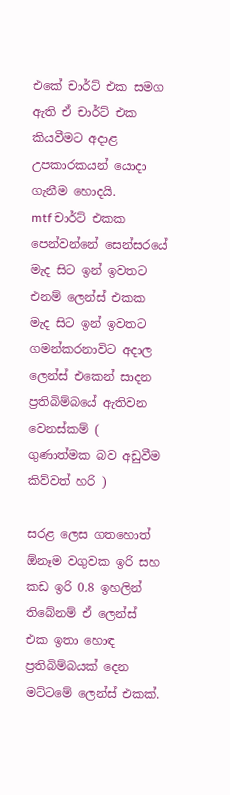එකේ චාර්ට් එක සමග ඇති ඒ චාර්ට් එක කියවීමට අදාළ උපකාරකයන් යොදා ගැනීම හොදයි.
mtf චාර්ට් එකක පෙන්වන්නේ සෙන්සරයේ මැද සිට ඉන් ඉවතට එනම් ලෙන්ස් එකක මැද සිට ඉන් ඉවතට ගමන්කරනාවිට අදාල ලෙන්ස් එකෙන් සාදන ප්‍රතිබිම්බයේ ඇතිවන වෙනස්කම් ( ගුණාත්මක බව අඩුවීම කිව්වත් හරි )

සරළ ලෙස ගතහොත් ඕනෑම වගුවක ඉරි සහ කඩ ඉරි 0.8 ඉහලින් තිබේනම් ඒ ලෙන්ස් එක ඉතා හොඳ ප්‍රතිබිම්බයක් දෙන මට්ටමේ ලෙන්ස් එකක්.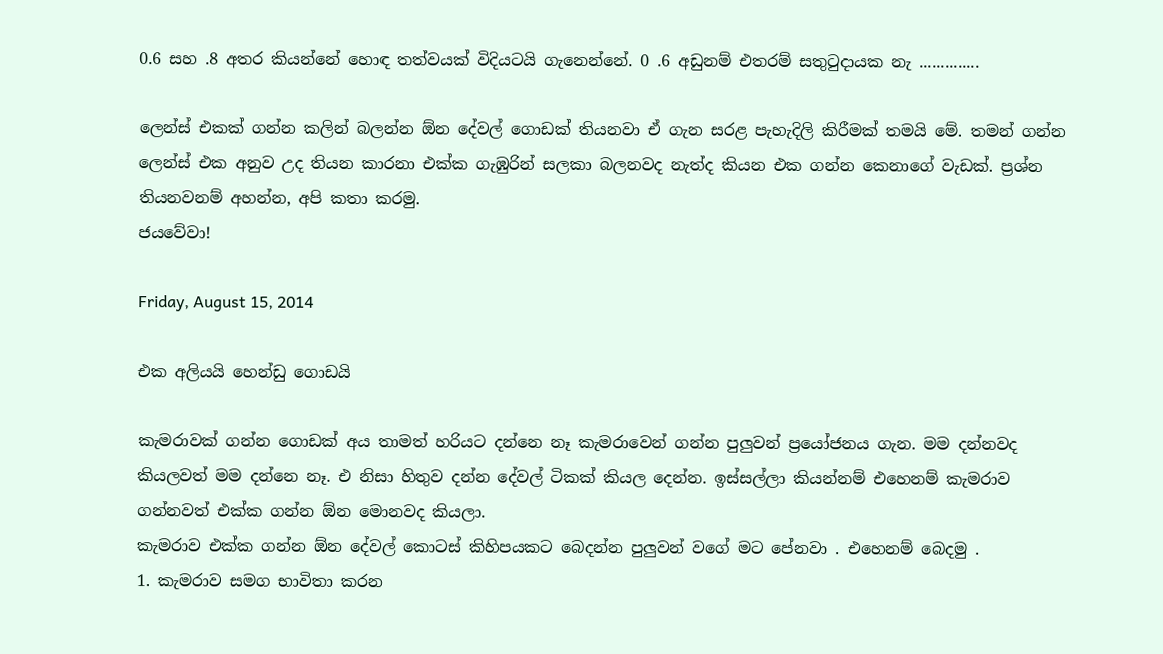0.6 සහ .8 අතර කියන්නේ හොඳ තත්වයක් විදියටයි ගැනෙන්නේ. 0 .6 අඩුනම් එතරම් සතුටුදායක නැ ..............

ලෙන්ස් එකක් ගන්න කලින් බලන්න ඕන දේවල් ගොඩක් තියනවා ඒ ගැන සරළ පැහැදිලි කිරීමක් තමයි මේ. තමන් ගන්න ලෙන්ස් එක අනුව උද තියන කාරනා එක්ක ගැඹුරින් සලකා බලනවද නැත්ද කියන එක ගන්න කෙනාගේ වැඩක්. ප්‍රශ්න තියනවනම් අහන්න, අපි කතා කරමු.
ජයවේවා!

Friday, August 15, 2014

එක අලියයි හෙන්ඩු ගොඩයි

කැමරාවක් ගන්න ගොඩක් අය තාමත් හරියට දන්නෙ නෑ කැමරාවෙන් ගන්න පුලුවන් ප්‍රයෝජනය ගැන. මම දන්නවද කියලවත් මම දන්නෙ නෑ. එ නිසා හිතුව දන්න දේවල් ටිකක් කියල දෙන්න. ඉස්සල්ලා කියන්නම් එහෙනම් කැමරාව ගන්නවත් එක්ක ගන්න ඕන මොනවද කියලා.
කැමරාව එක්ක ගන්න ඕන දේවල් කොටස් කිහිපයකට බෙදන්න පුලුවන් වගේ මට පේනවා . එහෙනම් බෙදමු .
1. කැමරාව සමග භාවිතා කරන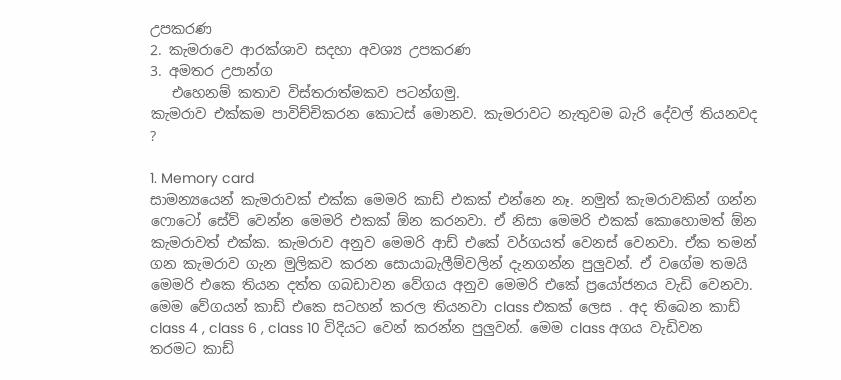උපකරණ
2. කැමරාවෙ ආරක්ශාව සදහා අවශ්‍ය උපකරණ
3. අමතර උපාන්ග
   එහෙනම් කතාව විස්තරාත්මකව පටන්ගමු.
කැමරාව එක්කම පාවිච්චිකරන කොටස් මොනව. කැමරාවට නැතුවම බැරි දේවල් තියනවද ?

1. Memory card
සාමන්‍යයෙන් කැමරාවක් එක්ක මෙමරි කාඩ් එකක් එන්නෙ නෑ. නමුත් කැමරාවකින් ගන්න ෆොටෝ සේව් වෙන්න මෙමරි එකක් ඕන කරනවා. ඒ නිසා මෙමරි එකක් කොහොමත් ඕන කැමරාවත් එක්ක. කැමරාව අනුව මෙමරි ආඩ් එකේ වර්ගයත් වෙනස් වෙනවා. ඒක තමන් ගන කැමරාව ගැන මුලිකව කරන සොයාබැලීම්වලින් දැනගන්න පුලුවන්. ඒ වගේම තමයි මෙමරි එකෙ තියන දත්ත ගබඩාවන වේගය අනුව මෙමරි එකේ ප්‍රයෝජනය වැඩි වෙනවා. මෙම වේගයන් කාඩ් එකෙ සටහන් කරල තියනවා class එකක් ලෙස . අද තිබෙන කාඩ් class 4 , class 6 , class 10 විදියට වෙන් කරන්න පුලුවන්. මෙම class අගය වැඩිවන තරමට කාඩ්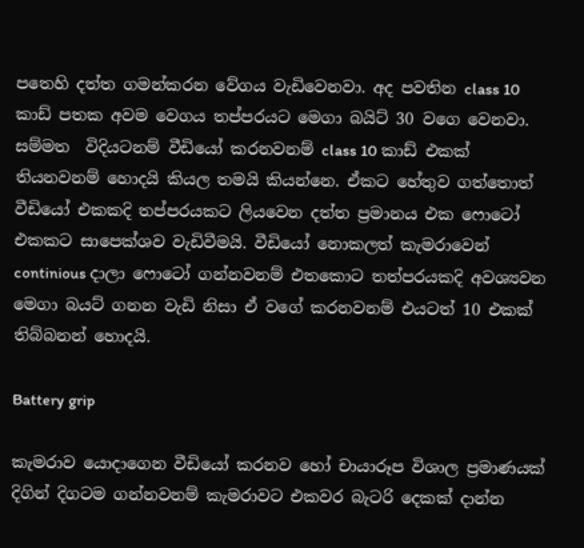පතෙහි දත්ත ගමන්කරන වේගය වැඩිවෙනවා. අද පවතින class 10 කාඩ් පතක අවම වෙගය තප්පරයට මෙගා බයිට් 30 වගෙ වෙනවා.
සම්මත  විදියටනම් වීඩියෝ කරනවනම් class 10 කාඩ් එකක් තියනවනම් හොදයි කියල තමයි කියන්නෙ. ඒකට හේතුව ගත්තොත් වීඩියෝ එකකදි තප්පරයකට ලියවෙන දත්ත ප්‍රමානය එක ෆොටෝ එකකට සාපෙක්ශව වැඩිවීමයි. වීඩියෝ නොකලත් කැමරාවෙන් continious දාලා ෆොටෝ ගන්නවනම් එතකොට තත්පරයකදි අවශ්‍යවන මෙගා බයට් ගනන වැඩි නිසා ඒ වගේ කරනවනම් එයටත් 10 එකක් තිබ්බනන් හොදයි.

Battery grip

කැමරාව යොදාගෙන වීඩියෝ කරනව හෝ චායාරූප විශාල ප්‍රමාණයක් දිගින් දිගටම ගන්නවනම් කැමරාවට එකවර බැටරි දෙකක් දාන්න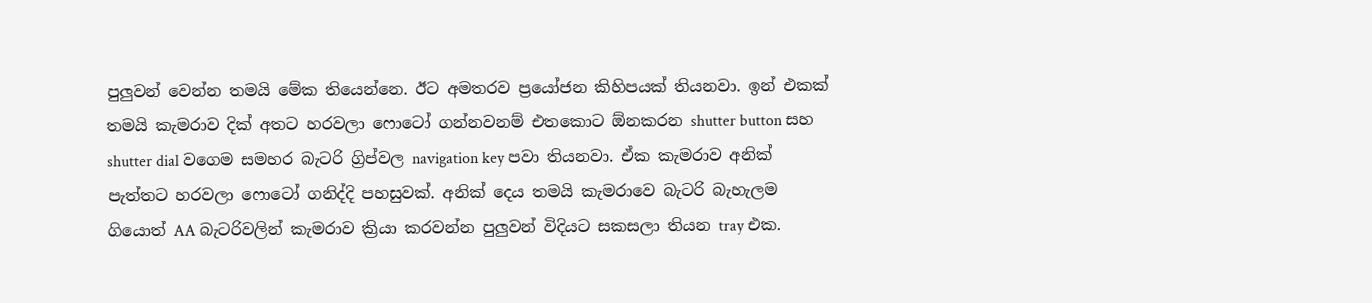පුලුවන් වෙන්න තමයි මේක තියෙන්නෙ. ඊට අමතරව ප්‍රයෝජන කිහිපයක් තියනවා. ඉන් එකක් තමයි කැමරාව දික් අතට හරවලා ෆොටෝ ගන්නවනම් එතකොට ඕනකරන shutter button සහ  shutter dial වගෙම සමහර බැටරි ග්‍රිප්වල navigation key පවා තියනවා. ඒක කැමරාව අනික් පැත්තට හරවලා ෆොටෝ ගනිද්දි පහසුවක්. අනික් දෙය තමයි කැමරාවෙ බැටරි බැහැලම ගියොත් AA බැටරිවලින් කැමරාව ක්‍රියා කරවන්න පුලුවන් විදියට සකසලා තියන tray එක.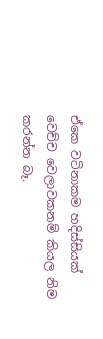ඒකෙ වටිනාකම හදිස්සියක් වෙච්ච වෙලාවකනම් කියල නිම කරන්න බෑ.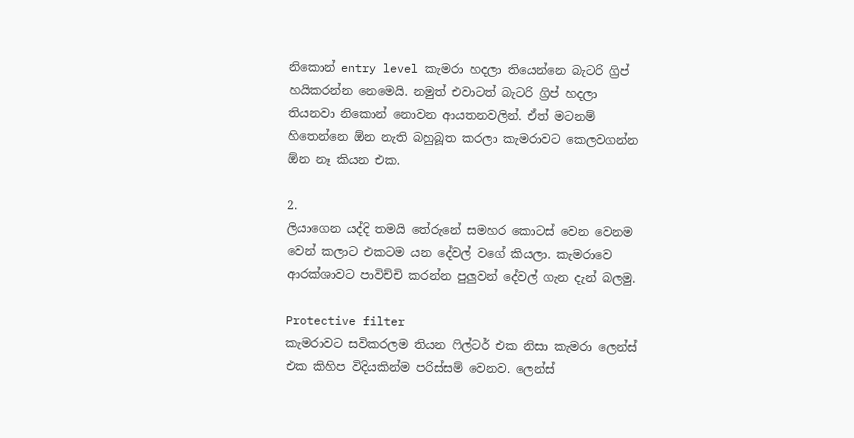නිකොන් entry level කැමරා හදලා තියෙන්නෙ බැටරි ග්‍රිප් හයිකරන්න නෙමෙයි. නමුත් එවාටත් බැටරි ග්‍රිප් හදලා තියනවා නිකොන් නොවන ආයතනවලින්. ඒත් මටනම් හිතෙන්නෙ ඕන නැති බහුබූත කරලා කැමරාවට කෙලවගන්න ඕන නෑ කියන එක.

2.
ලියාගෙන යද්දි තමයි තේරුනේ සමහර කොටස් වෙන වෙනම වෙන් කලාට එකටම යන දේවල් වගේ කියලා. කැමරාවෙ ආරක්ශාවට පාවිච්චි කරන්න පුලුවන් දේවල් ගැන දැන් බලමු.

Protective filter
කැමරාවට සවිකරලම තියන ෆිල්ටර් එක නිසා කැමරා ලෙන්ස් එක කිහිප විදියකින්ම පරිස්සම් වෙනව. ලෙන්ස්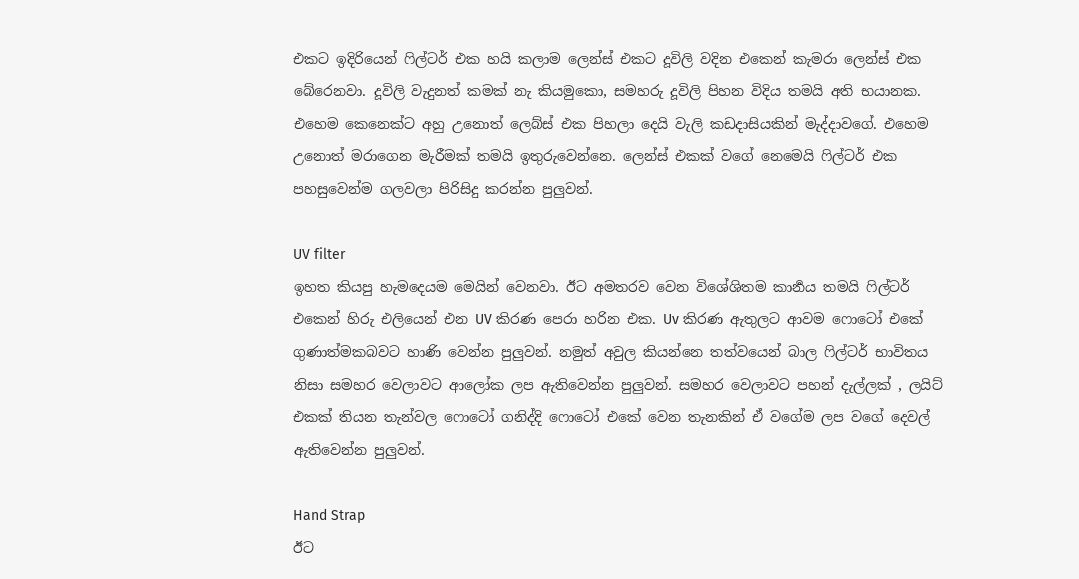එකට ඉදිරියෙන් ෆිල්ටර් එක හයි කලාම ලෙන්ස් එකට දූවිලි වදින එකෙන් කැමරා ලෙන්ස් එක බේරෙනවා. දූවිලි වැදුනත් කමක් නැ කියමුකො, සමහරු දූවිලි පිහන විදිය තමයි අති භයානක. එහෙම කෙනෙක්ට අහු උනොත් ලෙබ්ස් එක පිහලා දෙයි වැලි කඩදාසියකින් මැද්දාවගේ. එහෙම උනොත් මරාගෙන මැරීමක් තමයි ඉතුරුවෙන්නෙ. ලෙන්ස් එකක් වගේ නෙමෙයි ෆිල්ටර් එක පහසුවෙන්ම ගලවලා පිරිසිදු කරන්න පුලුවන්.

UV filter
ඉහත කියපු හැමදෙයම මෙයින් වෙනවා. ඊට අමතරව වෙන විශේශිතම කාර්‍නය තමයි ෆිල්ටර් එකෙන් හිරු එලියෙන් එන UV කිරණ පෙරා හරින එක. Uv කිරණ ඇතුලට ආවම ෆොටෝ එකේ ගුණාත්මකබවට හාණි වෙන්න පුලුවන්. නමුත් අවුල කියන්නෙ තත්වයෙන් බාල ෆිල්ටර් භාවිතය නිසා සමහර වෙලාවට ආලෝක ලප ඇතිවෙන්න පුලුවන්. සමහර වෙලාවට පහන් දැල්ලක් , ලයිට් එකක් තියන තැන්වල ෆොටෝ ගනිද්දි ෆොටෝ එකේ වෙන තැනකින් ඒ වගේම ලප වගේ දෙවල් ඇතිවෙන්න පුලුවන්.

Hand Strap
ඊට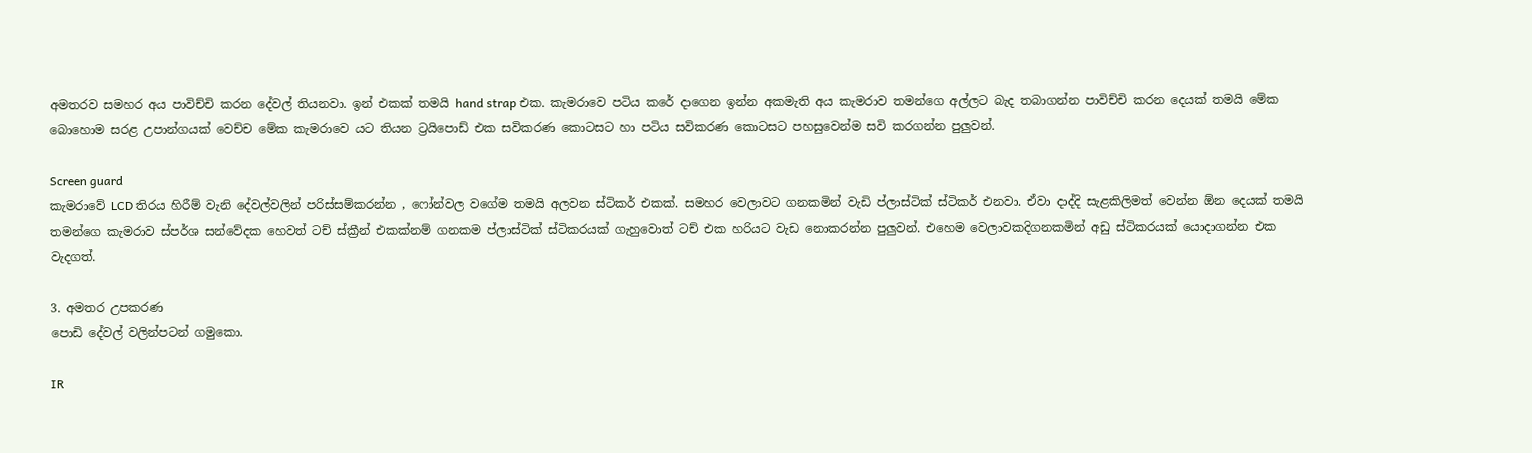අමතරව සමහර අය පාවිච්චි කරන දේවල් තියනවා. ඉන් එකක් තමයි hand strap එක. කැමරාවෙ පටිය කරේ දාගෙන ඉන්න අකමැති අය කැමරාව තමන්ගෙ අල්ලට බැද තබාගන්න පාවිච්චි කරන දෙයක් තමයි මේක බොහොම සරළ උපාන්ගයක් වෙච්ච මේක කැමරාවෙ යට තියන ට්‍රයිපොඩ් එක සවිකරණ කොටසට හා පටිය සවිකරණ කොටසට පහසුවෙන්ම සවි කරගන්න පුලුවන්.

Screen guard
කැමරාවේ LCD තිරය හිරීම් වැනි දේවල්වලින් පරිස්සම්කරන්න , ෆෝන්වල වගේම තමයි අලවන ස්ටිකර් එකක්. සමහර වෙලාවට ගනකමින් වැඩි ප්ලාස්ටික් ස්ටිකර් එනවා. ඒවා දාද්දි සැළකිලිමත් වෙන්න ඕන දෙයක් තමයි තමන්ගෙ කැමරාව ස්පර්ශ සන්වේදක හෙවත් ටච් ස්ක්‍රීන් එකක්නම් ගනකම ප්ලාස්ටික් ස්ටිකරයක් ගැහුවොත් ටච් එක හරියට වැඩ නොකරන්න පුලුවන්. එහෙම වෙලාවකදිගනකමින් අඩු ස්ටිකරයක් යොදාගන්න එක වැදගත්.

3. අමතර උපකරණ
පොඩි දේවල් වලින්පටන් ගමුකො.

IR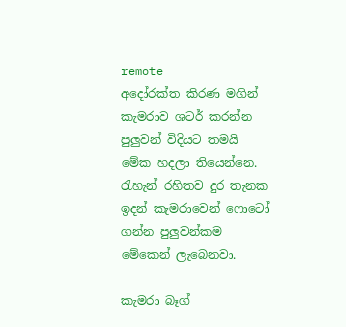remote
අදෝරක්ත කිරණ මගින් කැමරාව ශටර් කරන්න පුලුවන් විදියට තමයි මේක හදලා තියෙන්නෙ. රැහැන් රහිතව දුර තැනක ඉදන් කැමරාවෙන් ෆොටෝ ගන්න පුලුවන්කම මේකෙන් ලැබෙනවා.

කැමරා බෑග්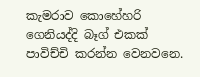කැමරාව කොහේහරි ගෙනියද්දි බෑග් එකක් පාවිච්චි කරන්න වෙනවනෙ.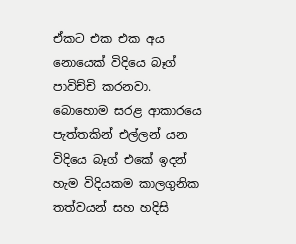ඒකට එක එක අය නොයෙක් විදියෙ බෑග් පාවිච්චි කරනවා.
බොහොම සරළ ආකාරයෙ පැත්තකින් එල්ලන්‍ යන විදියෙ බෑග් එකේ ඉදන් හැම විදියකම කාලගුනික තත්වයන් සහ හදිසි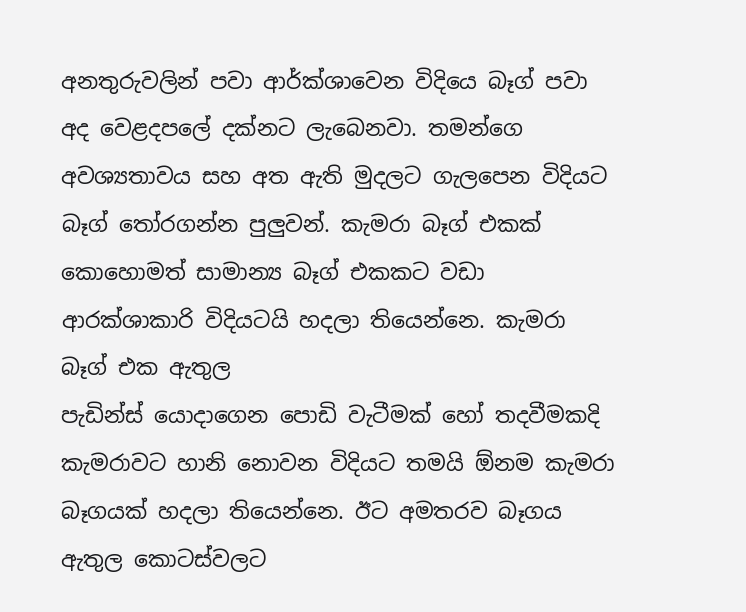අනතුරුවලින් පවා ආර්ක්ශාවෙන විදියෙ බෑග් පවා අද වෙළදපලේ දක්නට ලැබෙනවා. තමන්ගෙ අවශ්‍යතාවය සහ අත ඇති මුදලට ගැලපෙන විදියට බෑග් තෝරගන්න පුලුවන්. කැමරා බෑග් එකක් කොහොමත් සාමාන්‍ය බෑග් එකකට වඩා  ආරක්ශාකාරි විදියටයි හදලා තියෙන්නෙ. කැමරා බෑග් එක ඇතුල
පැඩින්ස් යොදාගෙන පොඩි වැටීමක් හෝ තදවීමකදි  කැමරාවට හානි නොවන විදියට තමයි ඕනම කැමරා බෑගයක් හදලා තියෙන්නෙ. ඊට අමතරව බෑගය ඇතුල කොටස්වලට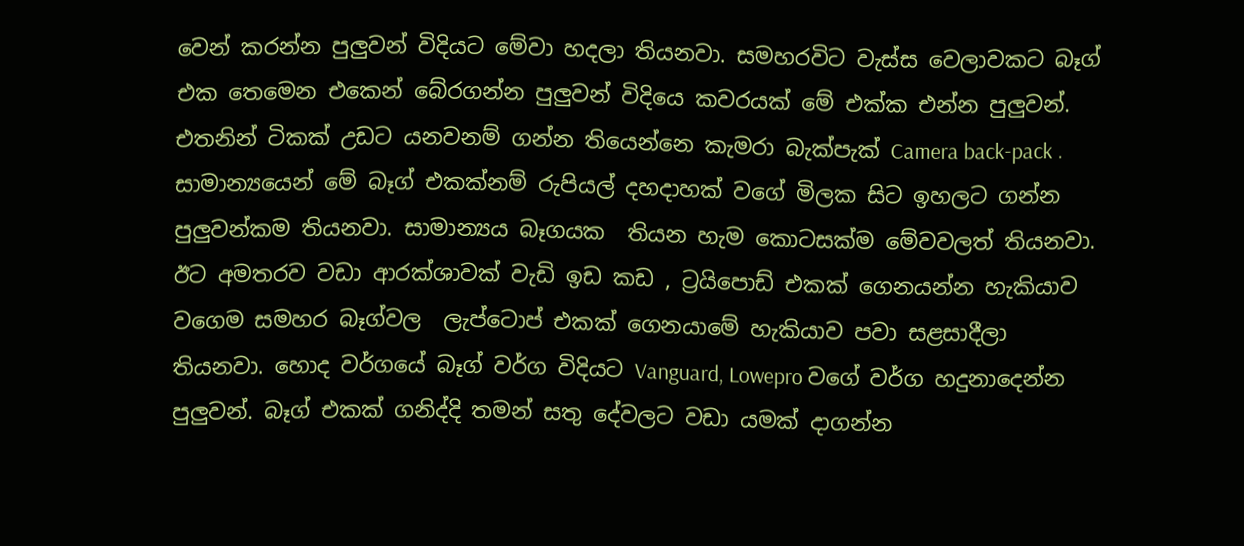වෙන් කරන්න පුලුවන් විදියට මේවා හදලා තියනවා. සමහරවිට වැස්ස වෙලාවකට බෑග් එක තෙමෙන එකෙන් බේරගන්න පුලුවන් විදියෙ කවරයක් මේ එක්ක එන්න පුලුවන්.
එතනින් ටිකක් උඩට යනවනම් ගන්න තියෙන්නෙ කැමරා බැක්පැක් Camera back-pack . සාමාන්‍යයෙන් මේ බෑග් එකක්නම් රුපියල් දහදාහක් වගේ මිලක සිට ඉහලට ගන්න  පුලුවන්කම තියනවා. සාමාන්‍යය බෑගයක  තියන හැම කොටසක්ම මේවවලත් තියනවා. ඊට අමතරව වඩා ආරක්ශාවක් වැඩි ඉඩ කඩ , ට්‍රයිපොඩ් එකක් ගෙනයන්න හැකියාව වගෙම සමහර බෑග්වල  ලැප්ටොප් එකක් ගෙනයාමේ හැකියාව පවා සළසාදීලා තියනවා. හොද වර්ගයේ බෑග් වර්ග විදියට Vanguard, Lowepro වගේ වර්ග හදුනාදෙන්න පුලුවන්. බෑග් එකක් ගනිද්දි තමන් සතු දේවලට වඩා යමක් දාගන්න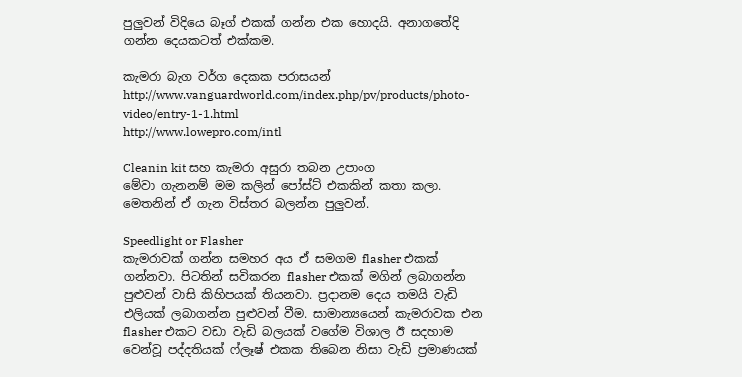පුලුවන් විදියෙ බෑග් එකක් ගන්න එක හොදයි. අනාගතේදි ගන්න දෙයකටත් එක්කම.

කැමරා බැග වර්ග දෙකක පරාසයන්
http://www.vanguardworld.com/index.php/pv/products/photo-video/entry-1-1.html
http://www.lowepro.com/intl

Cleanin kit සහ කැමරා අසුරා තබන උපාංග
මේවා ගැනනම් මම කලින් පෝස්ට් එකකින් කතා කලා. මෙතනින් ඒ ගැන විස්තර බලන්න පුලුවන්.

Speedlight or Flasher
කැමරාවක් ගන්න සමහර අය ඒ සමගම flasher එකක් ගන්නවා. පිටතින් සවිකරන flasher එකක් මගින් ලබාගන්න පුළුවන් වාසි කිහිපයක් තියනවා. ප්‍රදානම දෙය තමයි වැඩි එලියක් ලබාගන්න පුළුවන් වීම. සාමාන්‍යයෙන් කැමරාවක එන flasher එකට වඩා වැඩි බලයක් වගේම විශාල ඊ සදහාම වෙන්වූ පද්දතියක් ෆ්ලෑෂ් එකක තිබෙන නිසා වැඩි ප්‍රමාණයක්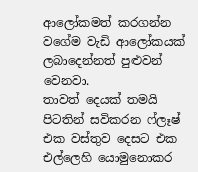ආලෝකමත් කරගන්න වගේම වැඩි ආලෝකයක් ලබාදෙන්නත් පුළුවන් වෙනවා.
තාවත් දෙයක් තමයි පිටතින් සවිකරන ෆ්ලෑෂ් එක වස්තුව දෙසට එක එල්ලෙහි යොමුනොකර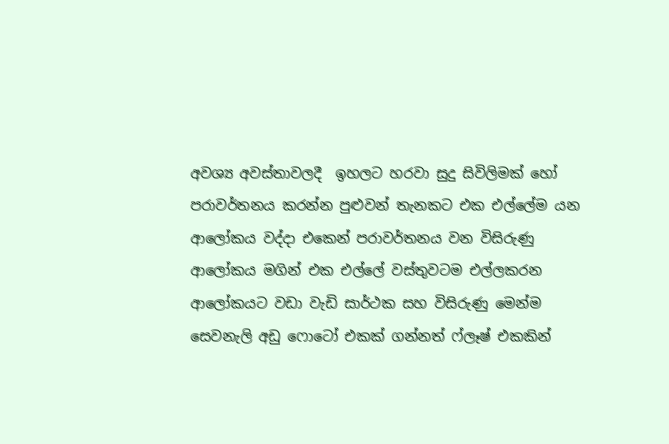අවශ්‍ය අවස්තාවලදී  ඉහලට හරවා සුදු සිවිලිමක් හෝ පරාවර්තනය කරන්න පුළුවන් තැනකට එක එල්ලේම යන ආලෝකය වද්දා එකෙන් පරාවර්තනය වන විසිරුණු ආලෝකය මගින් එක එල්ලේ වස්තුවටම එල්ලකරන ආලෝකයට වඩා වැඩි සාර්ථක සහ විසිරුණු මෙන්ම සෙවනැලි අඩු ෆොටෝ එකක් ගන්නත් ෆ්ලෑෂ් එකකින්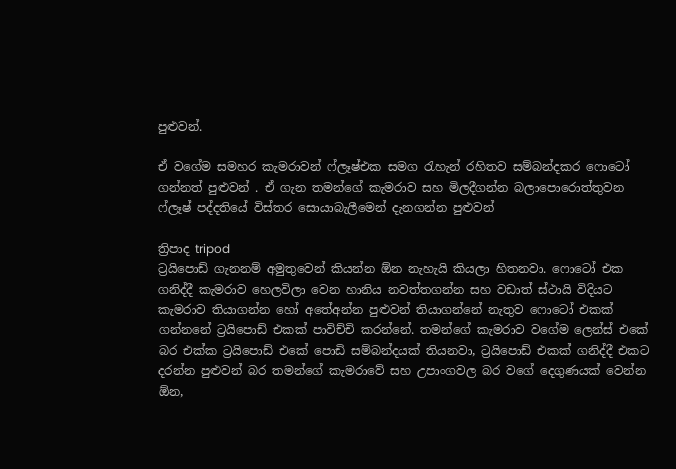පුළුවන්.

ඒ වගේම සමහර කැමරාවන් ෆ්ලෑෂ්එක සමග රැහැන් රහිතව සම්බන්දකර ෆොටෝ ගන්නත් පුළුවන් . ඒ ගැන තමන්ගේ කැමරාව සහ මිලදීගන්න බලාපොරොත්තුවන ෆ්ලෑෂ් පද්දතියේ විස්තර සොයාබැලීමෙන් දැනගන්න පුළුවන්

ත්‍රිපාද tripod
ට්‍රයිපොඩ් ගැනනම් අමුතුවෙන් කියන්න ඕන නැහැයි කියලා හිතනවා. ෆොටෝ එක ගනිද්දී කැමරාව හෙලවිලා වෙන හානිය නවත්තගන්න සහ වඩාත් ස්ථායි විදියට කැමරාව තියාගන්න හෝ අතේඅන්න පුළුවන් තියාගන්නේ නැතුව ෆොටෝ එකක් ගන්නනේ ට්‍රයිපොඩ් එකක් පාවිච්චි කරන්නේ. තමන්ගේ කැමරාව වගේම ලෙන්ස් එකේ බර එක්ක ට්‍රයිපොඩ් එකේ පොඩි සම්බන්දයක් තියනවා, ට්‍රයිපොඩ් එකක් ගනිද්දී එකට දරන්න පුළුවන් බර තමන්ගේ කැමරාවේ සහ උපාංගවල බර වගේ දෙගුණයක් වෙන්න ඕන,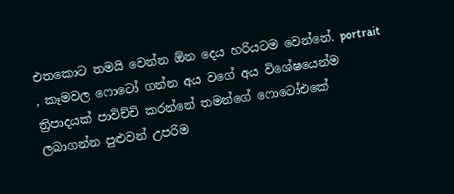එතකොට තමයි වෙන්න ඕන දෙය හරියටම වෙන්නේ. portrait , කෑමවල ෆොටෝ ගන්න අය වගේ අය විශේෂයෙන්ම ත්‍රිපාදයක් පාවිච්චි කරන්නේ තමන්ගේ ෆොටෝඑකේ ලබාගන්න පුළුවන් උපරිම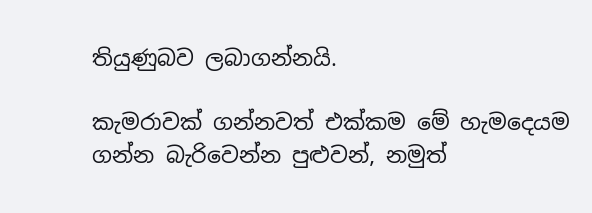තියුණුබව ලබාගන්නයි.

කැමරාවක් ගන්නවත් එක්කම මේ හැමදෙයම ගන්න බැරිවෙන්න පුළුවන්, නමුත්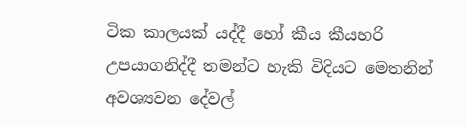ටික කාලයක් යද්දී හෝ කීය කීයහරි උපයාගනිද්දී තමන්ට හැකි විදියට මෙතනින් අවශ්‍යවන දේවල්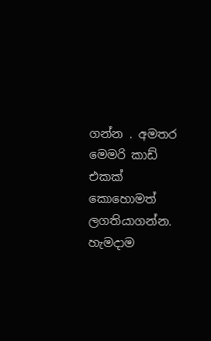ගන්න . අමතර මෙමරි කාඩ්
එකක් කොහොමත් ලගතියාගන්න. හැමදාම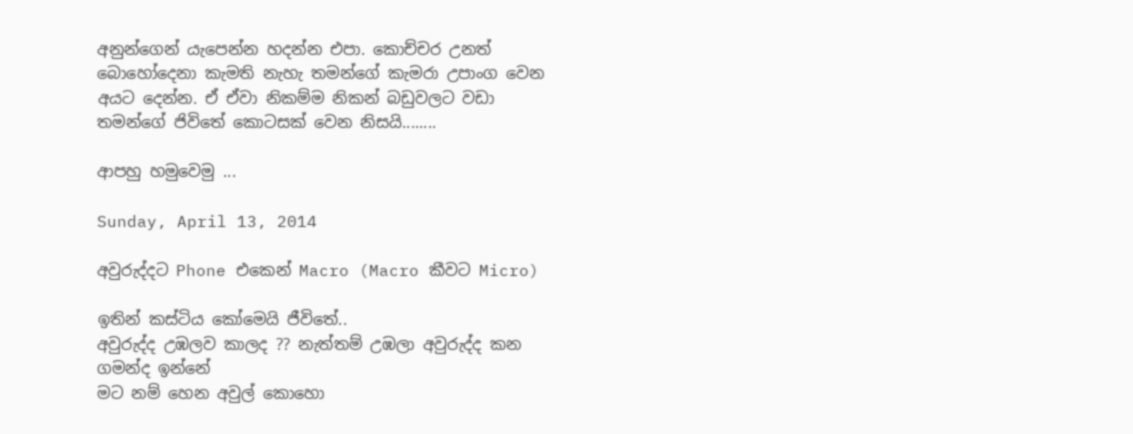අනුන්ගෙන් යැපෙන්න හදන්න එපා. කොච්චර උනත් බොහෝදෙනා කැමති නැහැ තමන්ගේ කැමරා උපාංග වෙන අයට දෙන්න. ඒ ඒවා නිකම්ම නිකන් බඩුවලට වඩා තමන්ගේ ජිවිතේ කොටසක් වෙන නිසයි........

ආපහු හමුවෙමු ...

Sunday, April 13, 2014

අවුරුද්දට Phone එකෙන් Macro (Macro කීවට Micro)

ඉතින් කස්ටිය කෝමෙයි ජීවිතේ..
අවුරුද්ද උඹලව කාලද ?? නැත්තම් උඹලා අවුරුද්ද කන ගමන්ද ඉන්නේ
මට නම් හෙන අවුල් කොහො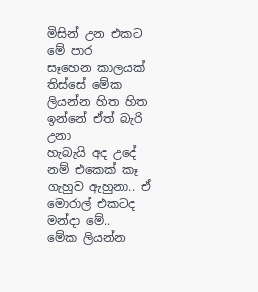මිසින් උන එකට මේ පාර
සෑහෙන කාලයක් තිස්සේ මේක ලියන්න හිත හිත ඉන්නේ ඒත් බැරි උනා
හැබැයි අද උදේ නම් එකෙක් කෑ ගැහුව ඇහුනා.. ඒ මොරාල් එකටද මන්දා මේ..
මේක ලියන්න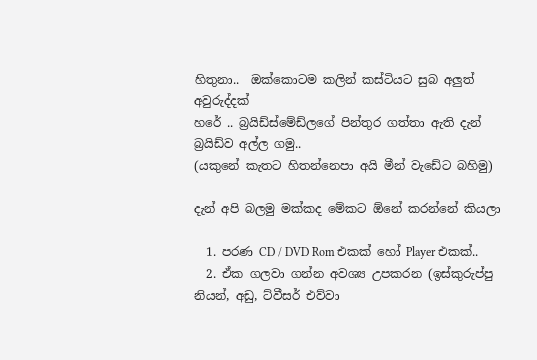හිතුනා..  ඔක්කොටම කලින් කස්ටියට සුබ අලුත් අවුරුද්දක්
හරේ .. බ්‍රයිඩ්ස්මේඩ්ලගේ පින්තුර ගත්තා ඇති දැන් බ්‍රයිඩ්ව අල්ල ගමු..
(යකුනේ කැතට හිතන්නෙපා අයි මීන් වැඩේට බහිමු)

දැන් අපි බලමු මක්කද මේකට ඕනේ කරන්නේ කියලා

  1. පරණ CD / DVD Rom එකක් හෝ Player එකක්..
  2. ඒක ගලවා ගන්න අවශ්‍ය උපකරන (ඉස්කුරුප්පු නියන්, අඩු, ට්වීසර් එව්වා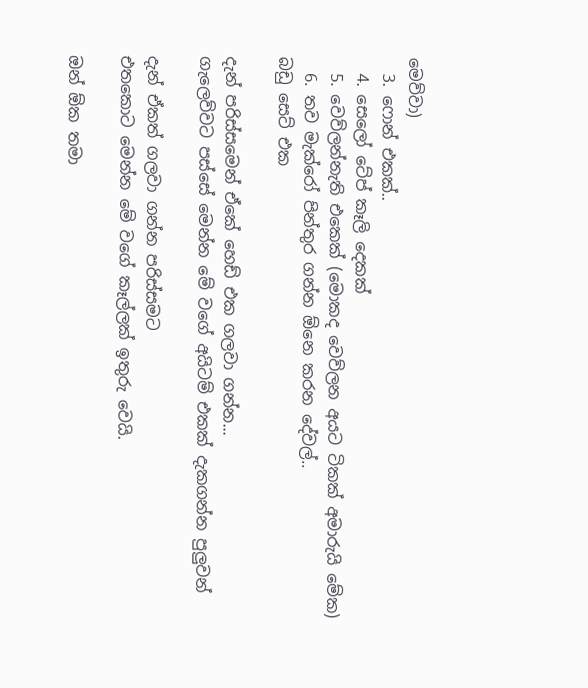මෙව්වා)
  3. ෆොන් එකක්..
  4. සෙලෝ ටේප් කෑලි දෙකක්
  5. වෙව්ලන්නැති එකෙක් (මොකද වෙව්ලන අයට ටිකක් අමාරුයි මේක)
  6. තව මැක්රෝ පින්තුර ගන්න ඕනෙ කරන දේවල්..
බඩු සෙට් එක

දැන් පරිස්සමෙන් ඒකේ හෙඩ් එක ගලවා ගන්න...
ගැලෙව්වට පස්සේ මෙන්න මේ වගේ අයිටම් එකක් දැකගන්න පුලුවන්

දැන් ඒකත් ගලවා ගන්න පරිස්සමට
එතකොට මෙන්න මේ වගේ කෑල්ලක් ඉතුරු වෙයි.

ඔන් ඕක තමා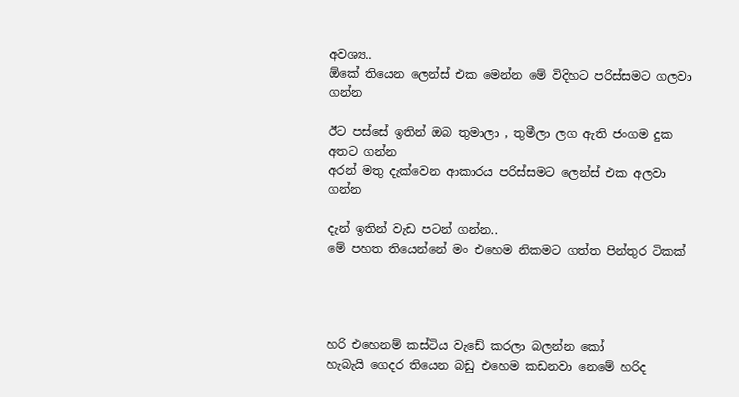අවශ්‍ය..
ඕකේ තියෙන ලෙන්ස් එක මෙන්න මේ විදිහට පරිස්සමට ගලවා ගන්න

ඊට පස්සේ ඉතින් ඔබ තුමාලා , තුමීලා ලග ඇති ජංගම දුක අතට ගන්න
අරන් මතු දැක්වෙන ආකාරය පරිස්සමට ලෙන්ස් එක අලවා ගන්න

දැන් ඉතින් වැඩ පටන් ගන්න..
මේ පහත තියෙන්නේ මං එහෙම නිකමට ගත්ත පින්තුර ටිකක්




හරි එහෙනම් කස්ටිය වැඩේ කරලා බලන්න කෝ
හැබැයි ගෙදර තියෙන බඩු එහෙම කඩනවා නෙමේ හරිද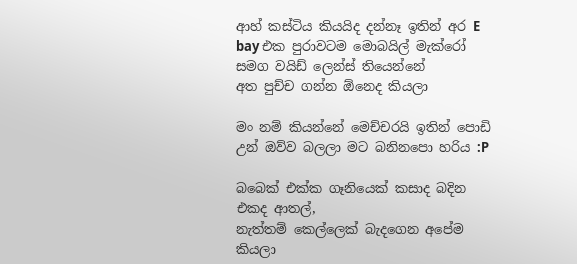ආහ් කස්ටිය කියයිද දන්නෑ ඉතින් අර E bay එක පුරාවටම මොබයිල් මැක්රෝ සමග වයිඩ් ලෙන්ස් තියෙන්නේ
අත පුච්ච ගන්න ඕනෙද කියලා

මං නම් කියන්නේ මෙච්චරයි ඉතින් පොඩි උන් ඔව්ව බලලා මට බනිනපො හරිය :P

බබෙක් එක්ක ගෑනියෙක් කසාද බදින එකද ආතල්,
නැත්තම් කෙල්ලෙක් බැදගෙන අපේම කියලා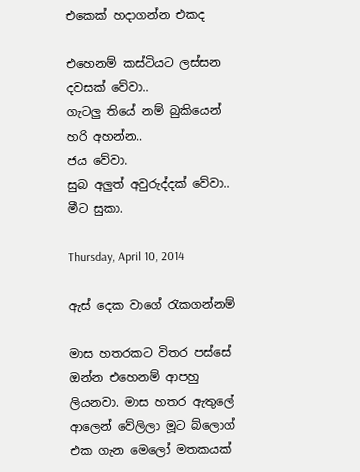එකෙක් හදාගන්න එකද

එහෙනම් කස්ටියට ලස්සන දවසක් වේවා..
ගැටලු තියේ නම් බුකියෙන් හරි අහන්න..
ජය වේවා.
සුබ අලුත් අවුරුද්දක් වේවා..
මීට සුකා.

Thursday, April 10, 2014

ඇස් දෙක වාගේ රැකගන්නම්

මාස හතරකට විතර පස්සේ ඔන්න එහෙනම් ආපහු ලියනවා. මාස හතර ඇතුලේ ආලෙන් වේලිලා මූට බ්ලොග් එක ගැන මෙලෝ මතකයක්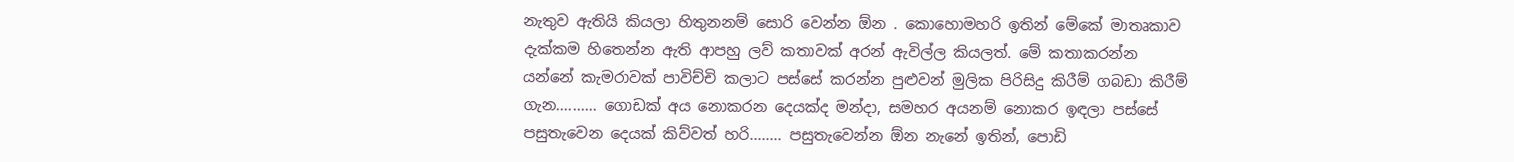නැතුව ඇතියි කියලා හිතුනනම් සොරි වෙන්න ඕන . කොහොමහරි ඉතින් මේකේ මාතෘකාව දැක්කම හිතෙන්න ඇති ආපහු ලව් කතාවක් අරන් ඇවිල්ල කියලත්. මේ කතාකරන්න යන්නේ කැමරාවක් පාවිච්චි කලාට පස්සේ කරන්න පුළුවන් මුලික පිරිසිදු කිරීම් ගබඩා කිරීම් ගැන.......... ගොඩක් අය නොකරන දෙයක්ද මන්දා, සමහර අයනම් නොකර ඉඳලා පස්සේ පසුතැවෙන දෙයක් කිව්වත් හරි........ පසුතැවෙන්න ඕන නැනේ ඉතින්, පොඩි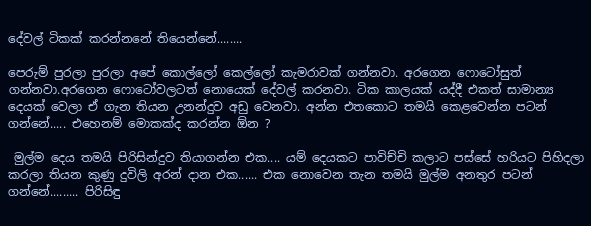දේවල් ටිකක් කරන්නනේ තියෙන්නේ........

පෙරුම් පුරලා පුරලා අපේ කොල්ලෝ කෙල්ලෝ කැමරාවක් ගන්නවා. අරගෙන ෆොටෝසුත් ගන්නවා.අරගෙන ෆොටෝවලටත් නොයෙක් දේවල් කරනවා. ටික කාලයක් යද්දී එකත් සාමාන්‍ය දෙයක් වෙලා ඒ ගැන තියන උනන්දුව අඩු වෙනවා. අන්න එතකොට තමයි කෙළවෙන්න පටන් ගන්නේ..... එහෙනම් මොකක්ද කරන්න ඕන ?

 මුල්ම දෙය තමයි පිරිසින්දුව තියාගන්න එක.... යම් දෙයකට පාවිච්චි කලාට පස්සේ හරියට පිහිදලා කරලා තියන කුණු දුවිලි අරන් දාන එක...... එක නොවෙන තැන තමයි මුල්ම අනතුර පටන් ගන්නේ......... පිරිසිඳු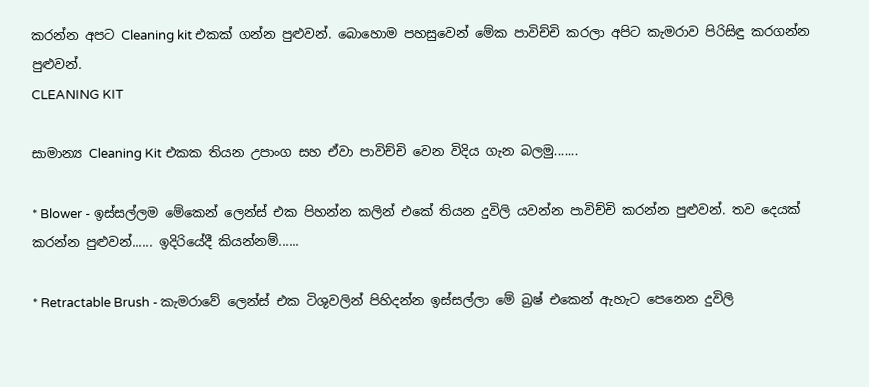කරන්න අපට Cleaning kit එකක් ගන්න පුළුවන්. බොහොම පහසුවෙන් මේක පාවිච්චි කරලා අපිට කැමරාව පිරිසිඳු කරගන්න පුළුවන්.
CLEANING KIT

සාමාන්‍ය Cleaning Kit එකක තියන උපාංග සහ ඒවා පාවිච්චි වෙන විදිය ගැන බලමු.......

* Blower - ඉස්සල්ලම මේකෙන් ලෙන්ස් එක පිහන්න කලින් එකේ තියන දුවිලි යවන්න පාවිච්චි කරන්න පුළුවන්. තව දෙයක් කරන්න පුළුවන්...... ඉදිරියේදී කියන්නම්......

* Retractable Brush - කැමරාවේ ලෙන්ස් එක ටිශුවලින් පිහිදන්න ඉස්සල්ලා මේ බ්‍රෂ් එකෙන් ඇහැට පෙනෙන දුවිලි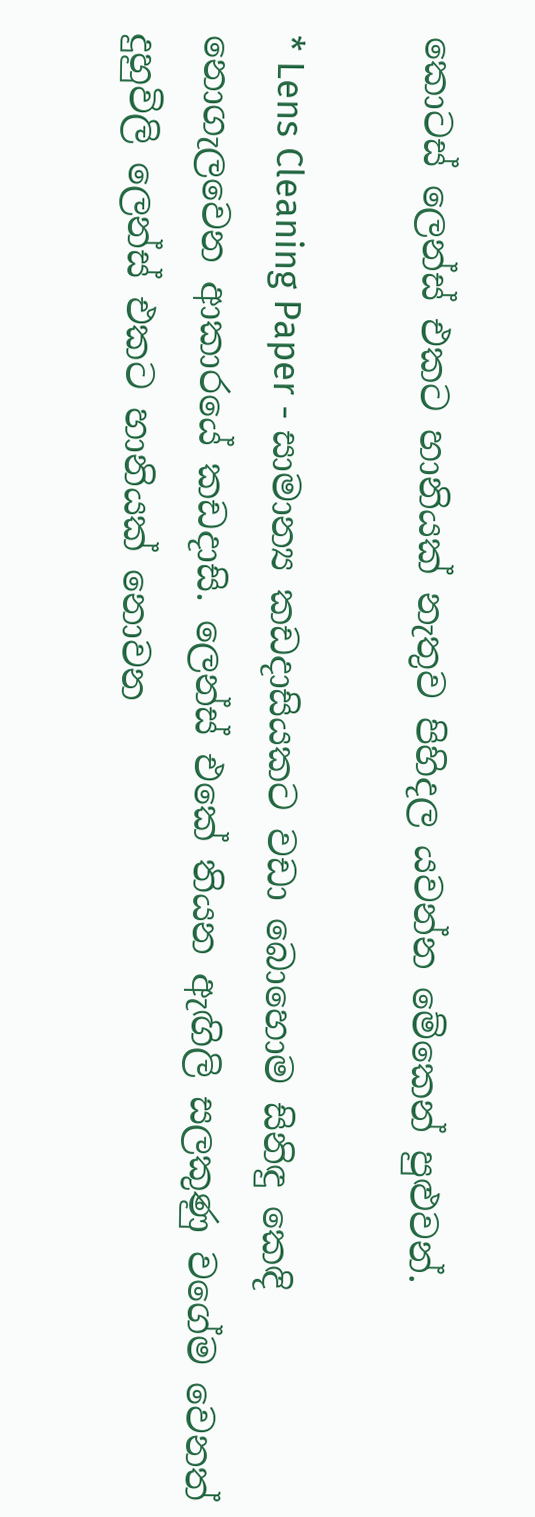කොටස් ලෙන්ස් එකට හානියක් නැතුව පිහිදල යවන්න මේකෙන් පුළුවන්.

* Lens Cleaning Paper - සාමාන්‍ය කඩදාසියකට වඩා බොහොම සිනිඳු කෙඳි නොගැලවෙන ආකාරයේ කඩදාසි. ලෙන්ස් එකේ තියන ඇඟිලි සලකුණු වගේම වෙනත් දුහුවිලි ලෙන්ස් එකට හානියක් නොවන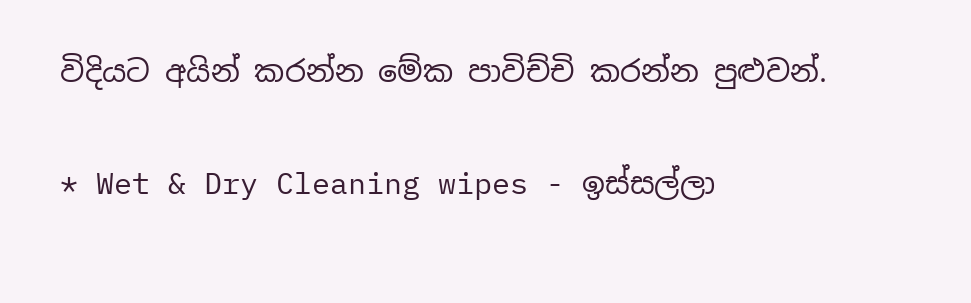විදියට අයින් කරන්න මේක පාවිච්චි කරන්න පුළුවන්.

* Wet & Dry Cleaning wipes - ඉස්සල්ලා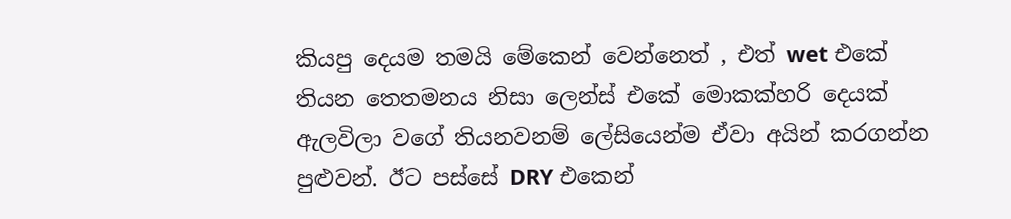කියපු දෙයම තමයි මේකෙන් වෙන්නෙත් , එත් wet එකේ තියන තෙතමනය නිසා ලෙන්ස් එකේ මොකක්හරි දෙයක් ඇලවිලා වගේ තියනවනම් ලේසියෙන්ම ඒවා අයින් කරගන්න පුළුවන්. ඊට පස්සේ DRY එකෙන්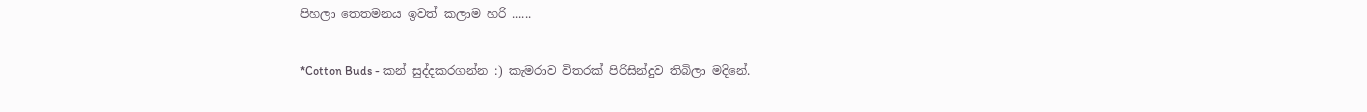පිහලා තෙතමනය ඉවත් කලාම හරි ......

*Cotton Buds - කන් සුද්දකරගන්න :) කැමරාව විතරක් පිරිසින්දුව තිබිලා මදිනේ.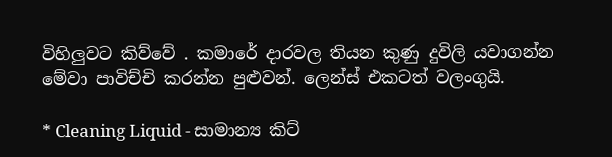විහිලුවට කිව්වේ . කමාරේ දාරවල තියන කුණු දුවිලි යවාගන්න මේවා පාවිච්චි කරන්න පුළුවන්. ලෙන්ස් එකටත් වලංගුයි.

* Cleaning Liquid - සාමාන්‍ය කිට්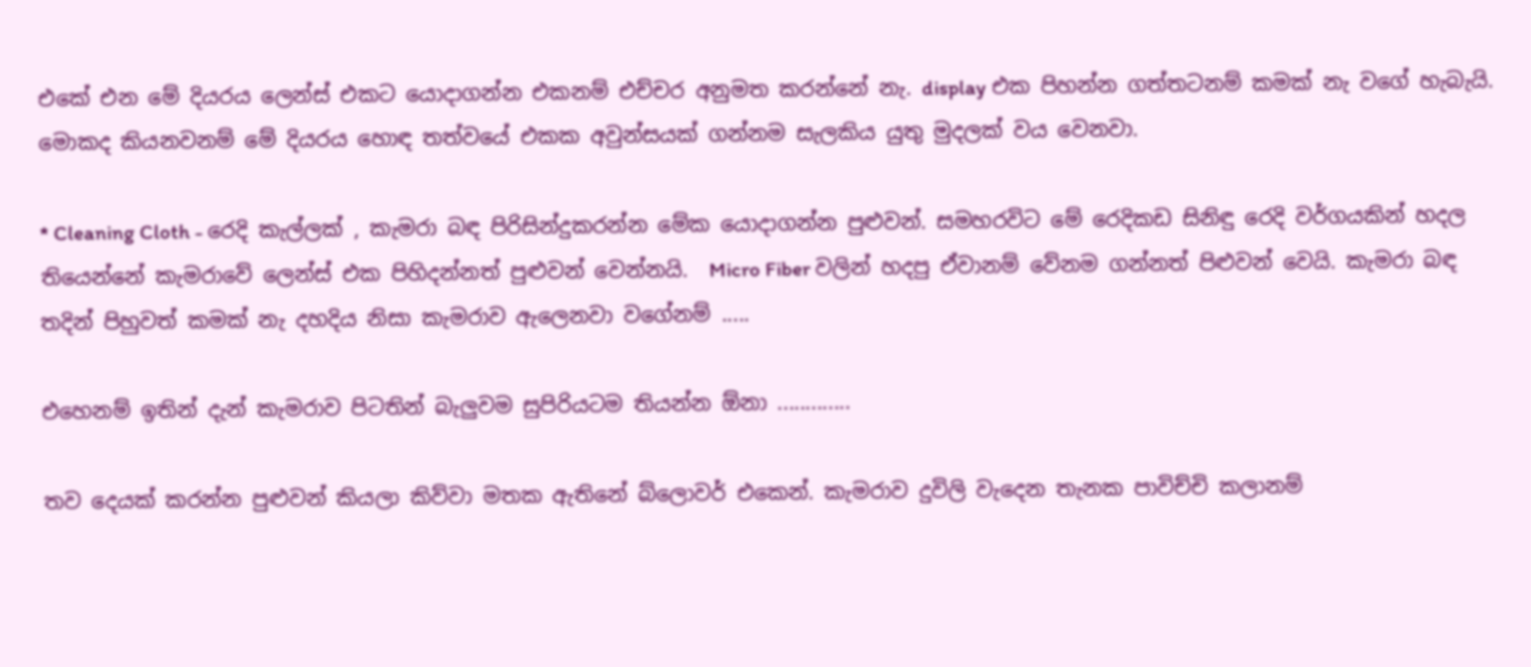එකේ එන මේ දියරය ලෙන්ස් එකට යොදාගන්න එකනම් එච්චර අනුමත කරන්නේ නැ. display එක පිහන්න ගත්තටනම් කමක් නැ වගේ හැබැයි. මොකද කියනවනම් මේ දියරය හොඳ තත්වයේ එකක අවුන්සයක් ගන්නම සැලකිය යුතු මුදලක් වය වෙනවා.

* Cleaning Cloth - රෙදි කැල්ලක් , කැමරා බඳ පිරිසින්දුකරන්න මේක යොදාගන්න පුළුවන්. සමහරවිට මේ රෙදිකඩ සිනිඳු රෙදි වර්ගයකින් හදල තියෙන්නේ කැමරාවේ ලෙන්ස් එක පිහිදන්නත් පුළුවන් වෙන්නයි.  Micro Fiber වලින් හදපු ඒවානම් වේනම ගන්නත් පිළුවන් වෙයි. කැමරා බඳ තදින් පිහුවත් කමක් නැ දහදිය නිසා කැමරාව ඇලෙනවා වගේනම් .....

එහෙනම් ඉතින් දැන් කැමරාව පිටතින් බැලුවම සුපිරියටම තියන්න ඕනා .............

තව දෙයක් කරන්න පුළුවන් කියලා කිව්වා මතක ඇතිනේ බ්ලොවර් එකෙන්. කැමරාව දුවිලි වැදෙන තැනක පාවිච්චි කලානම්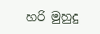හරි මුහුදු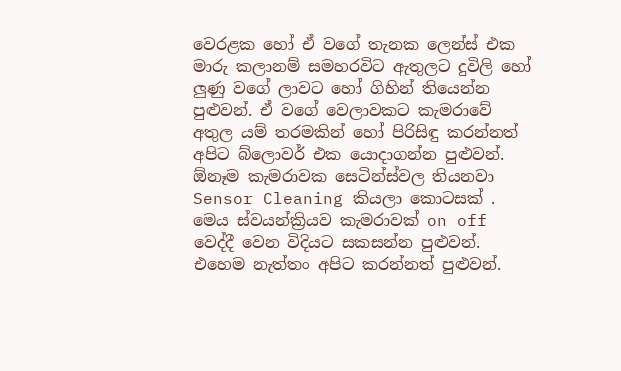වෙරළක හෝ ඒ වගේ තැනක ලෙන්ස් එක මාරු කලානම් සමහරවිට ඇතුලට දුවිලි හෝ ලුණු වගේ ලාවට හෝ ගිහින් තියෙන්න පුළුවන්. ඒ වගේ වෙලාවකට කැමරාවේ අතුල යම් තරමකින් හෝ පිරිසිඳු කරන්නත් අපිට බ්ලොවර් එක යොදාගන්න පුළුවන්. ඕනෑම කැමරාවක සෙටින්ස්වල තියනවා Sensor Cleaning කියලා කොටසක් . මෙය ස්වයන්ක්‍රියව කැමරාවක් on off වෙද්දී වෙන විදියට සකසන්න පුළුවන්. එහෙම නැත්තං අපිට කරන්නත් පුළුවන්.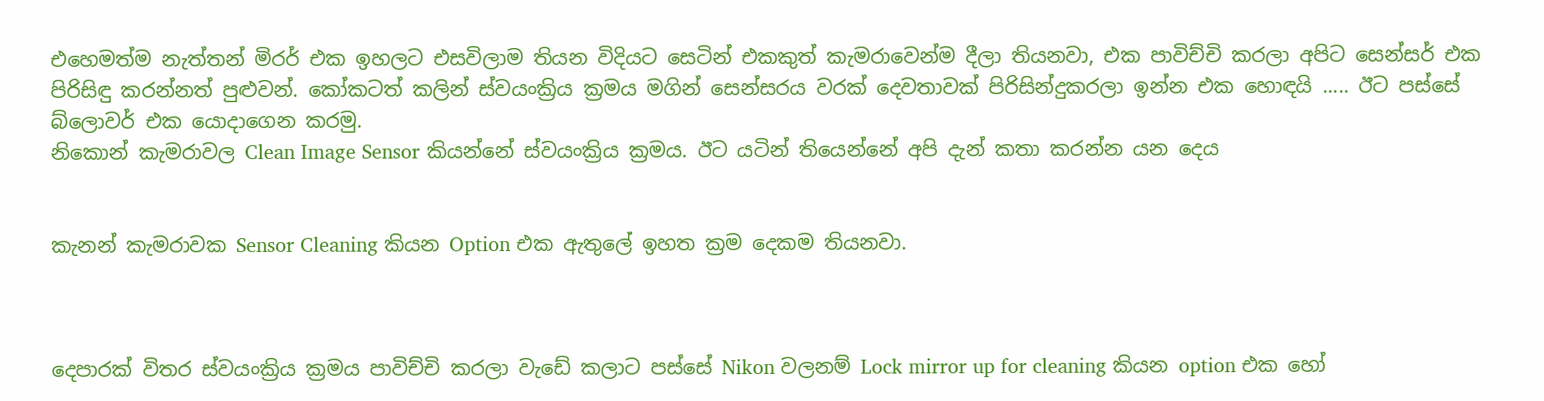එහෙමත්ම නැත්තන් මිරර් එක ඉහලට එසවිලාම තියන විදියට සෙටින් එකකුත් කැමරාවෙන්ම දීලා තියනවා, එක පාවිච්චි කරලා අපිට සෙන්සර් එක පිරිසිඳු කරන්නත් පුළුවන්. කෝකටත් කලින් ස්වයංක්‍රිය ක්‍රමය මගින් සෙන්සරය වරක් දෙවතාවක් පිරිසින්දුකරලා ඉන්න එක හොඳයි ..... ඊට පස්සේ බ්ලොවර් එක යොදාගෙන කරමු.
නිකොන් කැමරාවල Clean Image Sensor කියන්නේ ස්වයංක්‍රිය ක්‍රමය. ඊට යටින් තියෙන්නේ අපි දැන් කතා කරන්න යන දෙය


කැනන් කැමරාවක Sensor Cleaning කියන Option එක ඇතුලේ ඉහත ක්‍රම දෙකම තියනවා.



දෙපාරක් විතර ස්වයංක්‍රිය ක්‍රමය පාවිච්චි කරලා වැඩේ කලාට පස්සේ Nikon වලනම් Lock mirror up for cleaning කියන option එක හෝ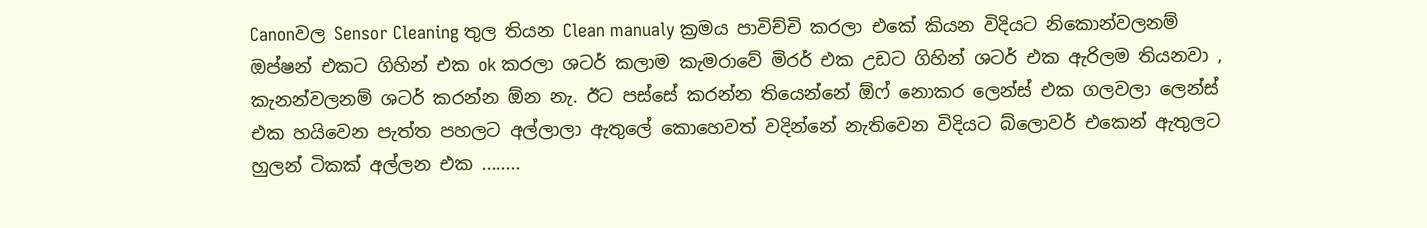Canonවල Sensor Cleaning තුල තියන Clean manualy ක්‍රමය පාවිච්චි කරලා එකේ කියන විදියට නිකොන්වලනම් ඔප්ෂන් එකට ගිහින් එක ok කරලා ශටර් කලාම කැමරාවේ මිරර් එක උඩට ගිහින් ශටර් එක ඇරිලම තියනවා , කැනන්වලනම් ශටර් කරන්න ඕන නැ. ඊට පස්සේ කරන්න තියෙන්නේ ඕෆ් නොකර ලෙන්ස් එක ගලවලා ලෙන්ස් එක හයිවෙන පැත්ත පහලට අල්ලාලා ඇතුලේ කොහෙවත් වදින්නේ නැතිවෙන විදියට බ්ලොවර් එකෙන් ඇතුලට හුලන් ටිකක් අල්ලන එක ........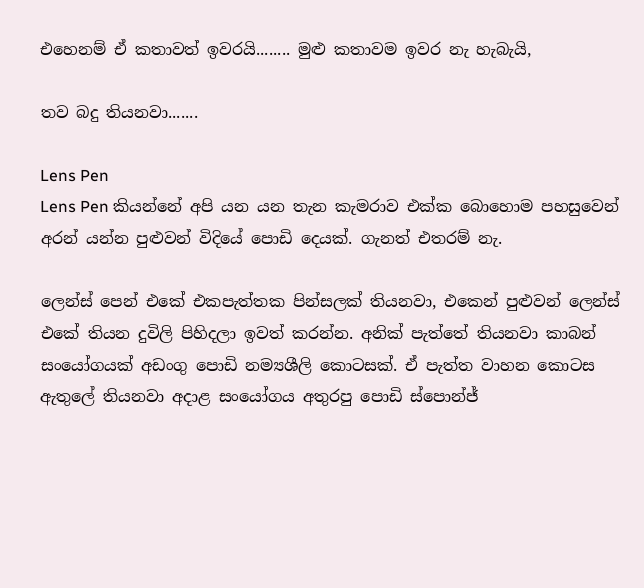එහෙනම් ඒ කතාවත් ඉවරයි........ මුළු කතාවම ඉවර නැ හැබැයි,

තව බදු තියනවා.......

Lens Pen
Lens Pen කියන්නේ අපි යන යන තැන කැමරාව එක්ක බොහොම පහසුවෙන් අරන් යන්න පුළුවන් විදියේ පොඩි දෙයක්. ගැනත් එතරම් නැ.

ලෙන්ස් පෙන් එකේ එකපැත්තක පින්සලක් තියනවා, එකෙන් පුළුවන් ලෙන්ස් එකේ තියන දුවිලි පිහිදලා ඉවත් කරන්න. අනික් පැත්තේ තියනවා කාබන් සංයෝගයක් අඩංගු පොඩි නම්‍යශීලි කොටසක්. ඒ පැත්ත වාහන කොටස ඇතුලේ තියනවා අදාළ සංයෝගය අතුරපු පොඩි ස්පොන්ජ්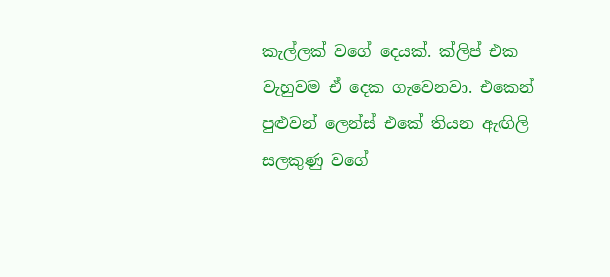කැල්ලක් වගේ දෙයක්. ක්ලිප් එක වැහුවම ඒ දෙක ගැවෙනවා. එකෙන් පුළුවන් ලෙන්ස් එකේ තියන ඇඟිලි සලකුණු වගේ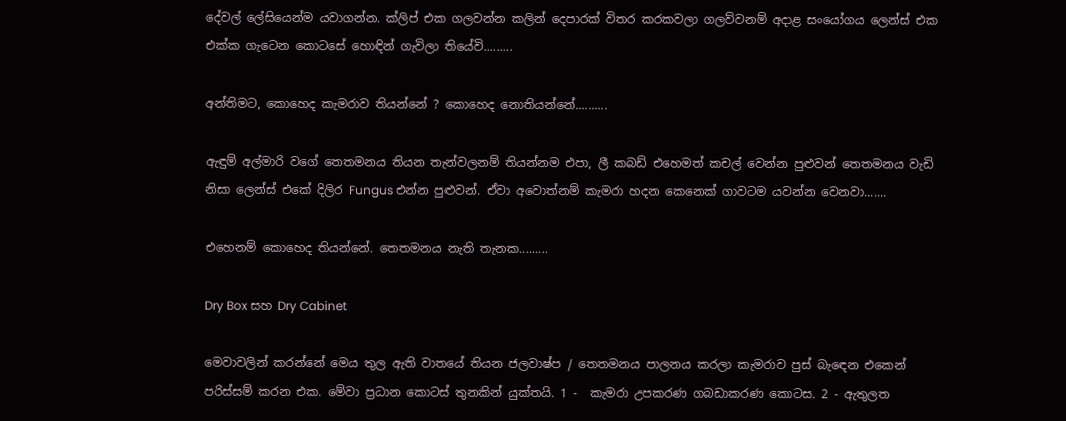දේවල් ලේසියෙන්ම යවාගන්න. ක්ලිප් එක ගලවන්න කලින් දෙපාරක් විතර කරකවලා ගලව්වනම් අදාළ සංයෝගය ලෙන්ස් එක එක්ක ගැටෙන කොටසේ හොඳින් ගැවිලා තියේවි.........

අන්තිමට, කොහෙද කැමරාව තියන්නේ ? කොහෙද නොතියන්නේ..........

ඇඳුම් අල්මාරි වගේ තෙතමනය තියන තැන්වලනම් තියන්නම එපා, ලී කබඩ් එහෙමත් කචල් වෙන්න පුළුවන් තෙතමනය වැඩි නිසා ලෙන්ස් එකේ දිලිර Fungus එන්න පුළුවන්. ඒවා අවොත්නම් කැමරා හදන කෙනෙක් ගාවටම යවන්න වෙනවා.......

එහෙනම් කොහෙද තියන්නේ. තෙතමනය නැති තැනක.........

Dry Box සහ Dry Cabinet

මෙවාවලින් කරන්නේ මෙය තුල ඇති වාතයේ තියන ජලවාෂ්ප / තෙතමනය පාලනය කරලා කැමරාව පුස් බැඳෙන එකෙන් පරිස්සම් කරන එක. මේවා ප්‍රධාන කොටස් තුනකින් යුක්තයි. 1 -  කැමරා උපකරණ ගබඩාකරණ කොටස. 2 - ඇතුලත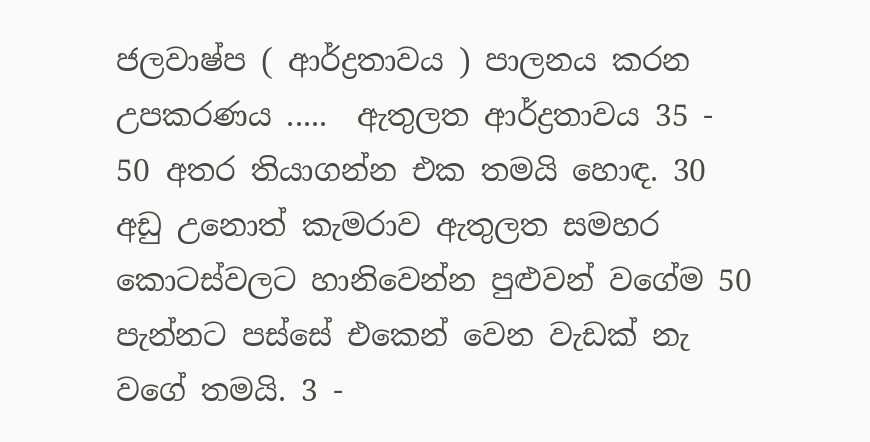ජලවාෂ්ප ( ආර්ද්‍රතාවය ) පාලනය කරන උපකරණය .....  ඇතුලත ආර්ද්‍රතාවය 35 - 50 අතර තියාගන්න එක තමයි හොඳ. 30 අඩු උනොත් කැමරාව ඇතුලත සමහර කොටස්වලට හානිවෙන්න පුළුවන් වගේම 50 පැන්නට පස්සේ එකෙන් වෙන වැඩක් නැ වගේ තමයි. 3 -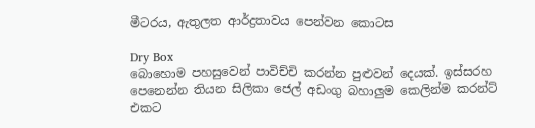මීටරය, ඇතුලත ආර්ද්‍රතාවය පෙන්වන කොටස

Dry Box
බොහොම පහසුවෙන් පාවිච්චි කරන්න පුළුවන් දෙයක්. ඉස්සරහ පෙනෙන්න තියන සිලිකා ජෙල් අඩංගු බහාලුම කෙලින්ම කරන්ට් එකට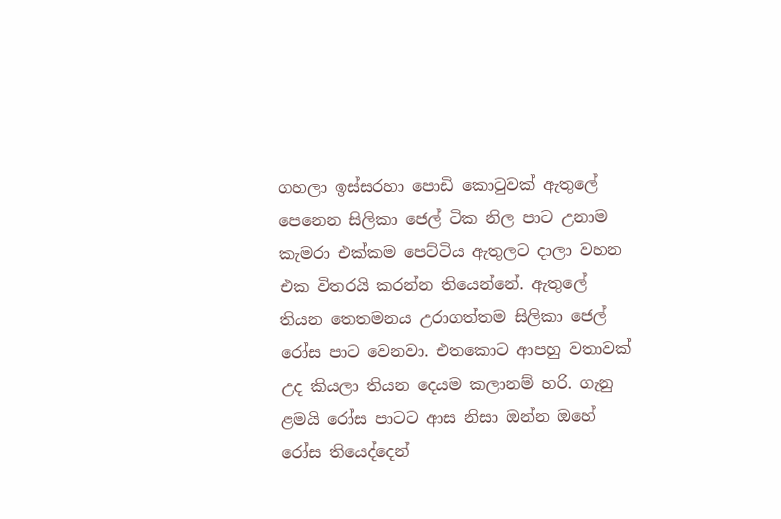ගහලා ඉස්සරහා පොඩි කොටුවක් ඇතුලේ පෙනෙන සිලිකා ජෙල් ටික නිල පාට උනාම කැමරා එක්කම පෙට්ටිය ඇතුලට දාලා වහන එක විතරයි කරන්න තියෙන්නේ. ඇතුලේ තියන තෙතමනය උරාගත්තම සිලිකා ජෙල් රෝස පාට වෙනවා. එතකොට ආපහු වතාවක් උද කියලා තියන දෙයම කලානම් හරි. ගැනු ළමයි රෝස පාටට ආස නිසා ඔන්න ඔහේ රෝස තියෙද්දෙන්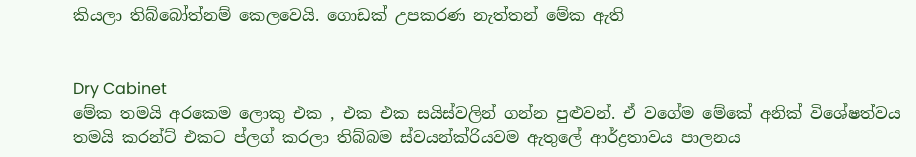කියලා තිබ්බෝත්නම් කෙලවෙයි. ගොඩක් උපකරණ නැත්තන් මේක ඇති


Dry Cabinet
මේක තමයි අරකෙම ලොකු එක , එක එක සයිස්වලින් ගන්න පුළුවන්. ඒ වගේම මේකේ අනික් විශේෂත්වය තමයි කරන්ට් එකට ප්ලග් කරලා තිබ්බම ස්වයන්ක්රියවම ඇතුලේ ආර්ද්‍රතාවය පාලනය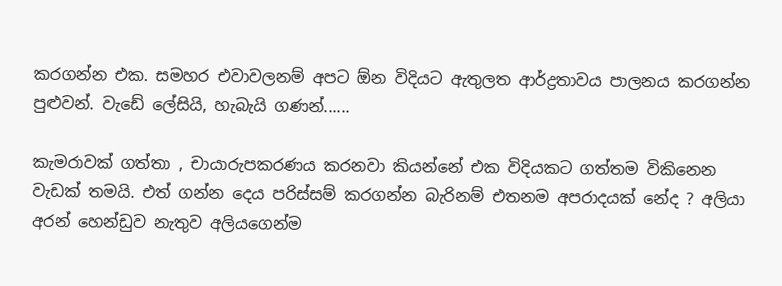කරගන්න එක. සමහර එවාවලනම් අපට ඕන විදියට ඇතුලත ආර්ද්‍රතාවය පාලනය කරගන්න පුළුවන්. වැඩේ ලේසියි, හැබැයි ගණන්......

කැමරාවක් ගත්තා , චායාරුපකරණය කරනවා කියන්නේ එක විදියකට ගත්තම විකිනෙන වැඩක් තමයි. එත් ගන්න දෙය පරිස්සම් කරගන්න බැරිනම් එතනම අපරාදයක් නේද ? අලියා අරන් හෙන්ඩුව නැතුව අලියගෙන්ම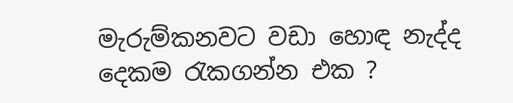මැරුම්කනවට වඩා හොඳ නැද්ද දෙකම රැකගන්න එක ?